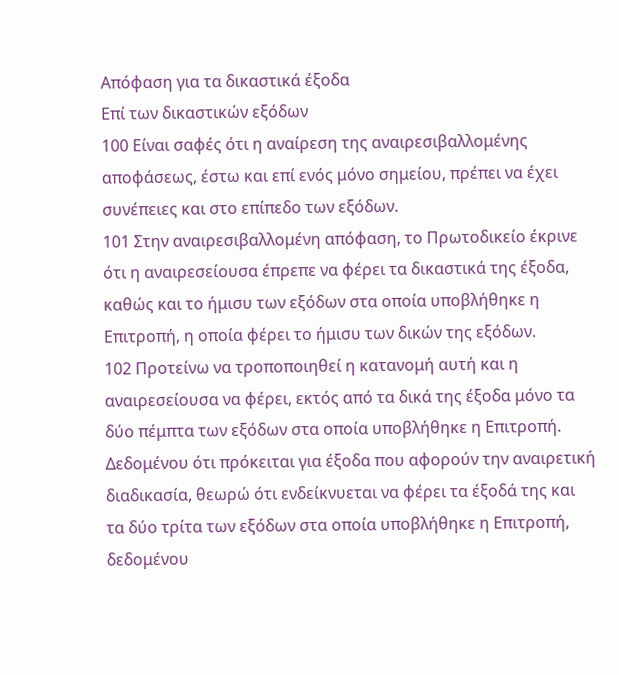Απόφαση για τα δικαστικά έξοδα
Επί των δικαστικών εξόδων
100 Είναι σαφές ότι η αναίρεση της αναιρεσιβαλλομένης αποφάσεως, έστω και επί ενός μόνο σημείου, πρέπει να έχει συνέπειες και στο επίπεδο των εξόδων.
101 Στην αναιρεσιβαλλομένη απόφαση, το Πρωτοδικείο έκρινε ότι η αναιρεσείουσα έπρεπε να φέρει τα δικαστικά της έξοδα, καθώς και το ήμισυ των εξόδων στα οποία υποβλήθηκε η Επιτροπή, η οποία φέρει το ήμισυ των δικών της εξόδων.
102 Προτείνω να τροποποιηθεί η κατανομή αυτή και η αναιρεσείουσα να φέρει, εκτός από τα δικά της έξοδα μόνο τα δύο πέμπτα των εξόδων στα οποία υποβλήθηκε η Επιτροπή. Δεδομένου ότι πρόκειται για έξοδα που αφορούν την αναιρετική διαδικασία, θεωρώ ότι ενδείκνυεται να φέρει τα έξοδά της και τα δύο τρίτα των εξόδων στα οποία υποβλήθηκε η Επιτροπή, δεδομένου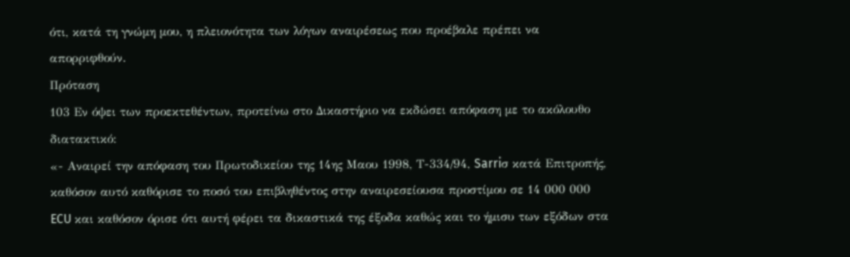ότι, κατά τη γνώμη μου, η πλειονότητα των λόγων αναιρέσεως που προέβαλε πρέπει να απορριφθούν.
Πρόταση
103 Εν όψει των προεκτεθέντων, προτείνω στο Δικαστήριο να εκδώσει απόφαση με το ακόλουθο διατακτικό:
«- Αναιρεί την απόφαση του Πρωτοδικείου της 14ης Μαου 1998, Τ-334/94, Sarriσ κατά Επιτροπής, καθόσον αυτό καθόρισε το ποσό του επιβληθέντος στην αναιρεσείουσα προστίμου σε 14 000 000 ECU και καθόσον όρισε ότι αυτή φέρει τα δικαστικά της έξοδα καθώς και το ήμισυ των εξόδων στα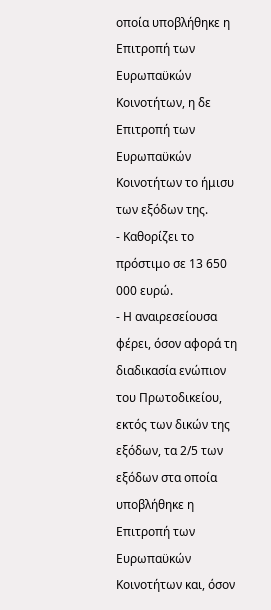οποία υποβλήθηκε η Επιτροπή των Ευρωπαϋκών Κοινοτήτων, η δε Επιτροπή των Ευρωπαϋκών Κοινοτήτων το ήμισυ των εξόδων της.
- Καθορίζει το πρόστιμο σε 13 650 000 ευρώ.
- Η αναιρεσείουσα φέρει, όσον αφορά τη διαδικασία ενώπιον του Πρωτοδικείου, εκτός των δικών της εξόδων, τα 2/5 των εξόδων στα οποία υποβλήθηκε η Επιτροπή των Ευρωπαϋκών Κοινοτήτων και, όσον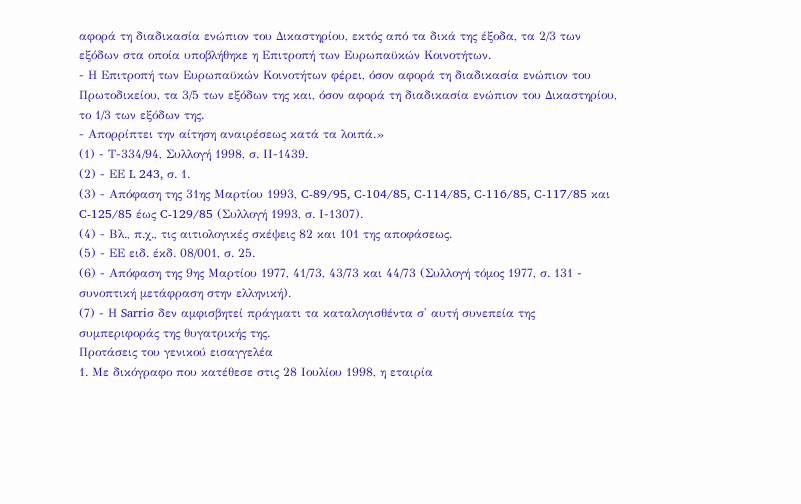αφορά τη διαδικασία ενώπιον του Δικαστηρίου, εκτός από τα δικά της έξοδα, τα 2/3 των εξόδων στα οποία υποβλήθηκε η Επιτροπή των Ευρωπαϋκών Κοινοτήτων.
- Η Επιτροπή των Ευρωπαϋκών Κοινοτήτων φέρει, όσον αφορά τη διαδικασία ενώπιον του Πρωτοδικείου, τα 3/5 των εξόδων της και, όσον αφορά τη διαδικασία ενώπιον του Δικαστηρίου, το 1/3 των εξόδων της.
- Απορρίπτει την αίτηση αναιρέσεως κατά τα λοιπά.»
(1) - Τ-334/94, Συλλογή 1998, σ. ΙΙ-1439.
(2) - ΕΕ L 243, σ. 1.
(3) - Απόφαση της 31ης Μαρτίου 1993, C-89/95, C-104/85, C-114/85, C-116/85, C-117/85 και C-125/85 έως C-129/85 (Συλλογή 1993, σ. Ι-1307).
(4) - Βλ., π.χ., τις αιτιολογικές σκέψεις 82 και 101 της αποφάσεως.
(5) - ΕΕ ειδ. έκδ. 08/001, σ. 25.
(6) - Απόφαση της 9ης Μαρτίου 1977, 41/73, 43/73 και 44/73 (Συλλογή τόμος 1977, σ. 131 - συνοπτική μετάφραση στην ελληνική).
(7) - Η Sarriσ δεν αμφισβητεί πράγματι τα καταλογισθέντα σ' αυτή συνεπεία της συμπεριφοράς της θυγατρικής της.
Προτάσεις του γενικού εισαγγελέα
1. Με δικόγραφο που κατέθεσε στις 28 Ιουλίου 1998, η εταιρία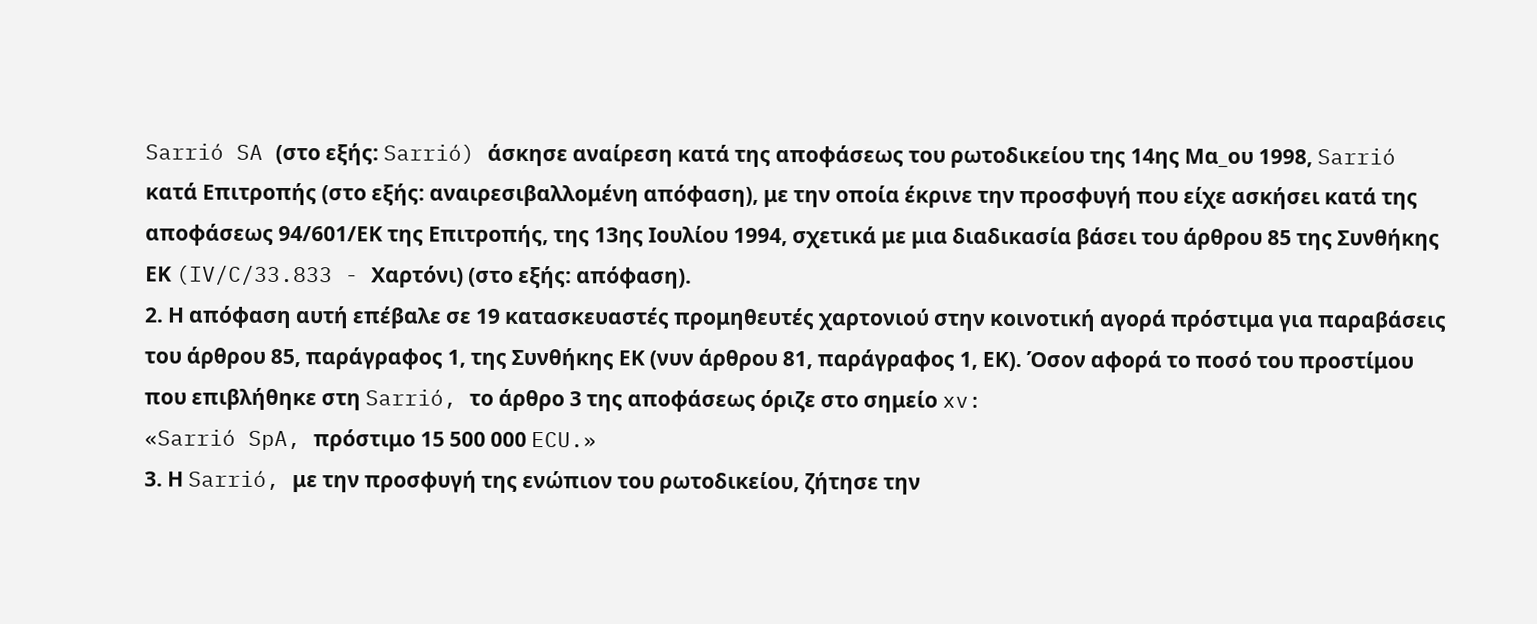Sarrió SA (στο εξής: Sarrió) άσκησε αναίρεση κατά της αποφάσεως του ρωτοδικείου της 14ης Μα_ου 1998, Sarrió κατά Επιτροπής (στο εξής: αναιρεσιβαλλομένη απόφαση), με την οποία έκρινε την προσφυγή που είχε ασκήσει κατά της αποφάσεως 94/601/ΕΚ της Επιτροπής, της 13ης Ιουλίου 1994, σχετικά με μια διαδικασία βάσει του άρθρου 85 της Συνθήκης ΕΚ (IV/C/33.833 - Χαρτόνι) (στο εξής: απόφαση).
2. Η απόφαση αυτή επέβαλε σε 19 κατασκευαστές προμηθευτές χαρτονιού στην κοινοτική αγορά πρόστιμα για παραβάσεις του άρθρου 85, παράγραφος 1, της Συνθήκης ΕΚ (νυν άρθρου 81, παράγραφος 1, ΕΚ). Όσον αφορά το ποσό του προστίμου που επιβλήθηκε στη Sarrió, το άρθρο 3 της αποφάσεως όριζε στο σημείο xv:
«Sarrió SpA, πρόστιμο 15 500 000 ECU.»
3. Η Sarrió, με την προσφυγή της ενώπιον του ρωτοδικείου, ζήτησε την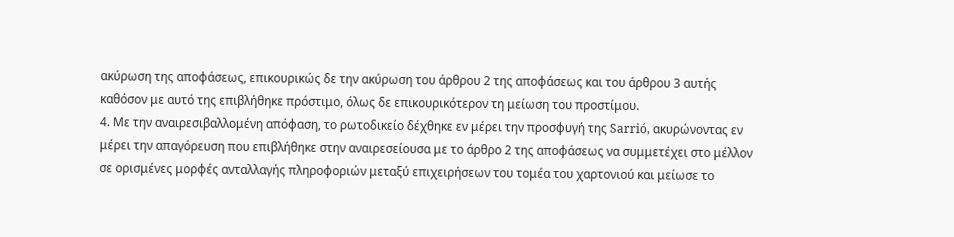ακύρωση της αποφάσεως, επικουρικώς δε την ακύρωση του άρθρου 2 της αποφάσεως και του άρθρου 3 αυτής καθόσον με αυτό της επιβλήθηκε πρόστιμο, όλως δε επικουρικότερον τη μείωση του προστίμου.
4. Με την αναιρεσιβαλλομένη απόφαση, το ρωτοδικείο δέχθηκε εν μέρει την προσφυγή της Sarrió, ακυρώνοντας εν μέρει την απαγόρευση που επιβλήθηκε στην αναιρεσείουσα με το άρθρο 2 της αποφάσεως να συμμετέχει στο μέλλον σε ορισμένες μορφές ανταλλαγής πληροφοριών μεταξύ επιχειρήσεων του τομέα του χαρτονιού και μείωσε το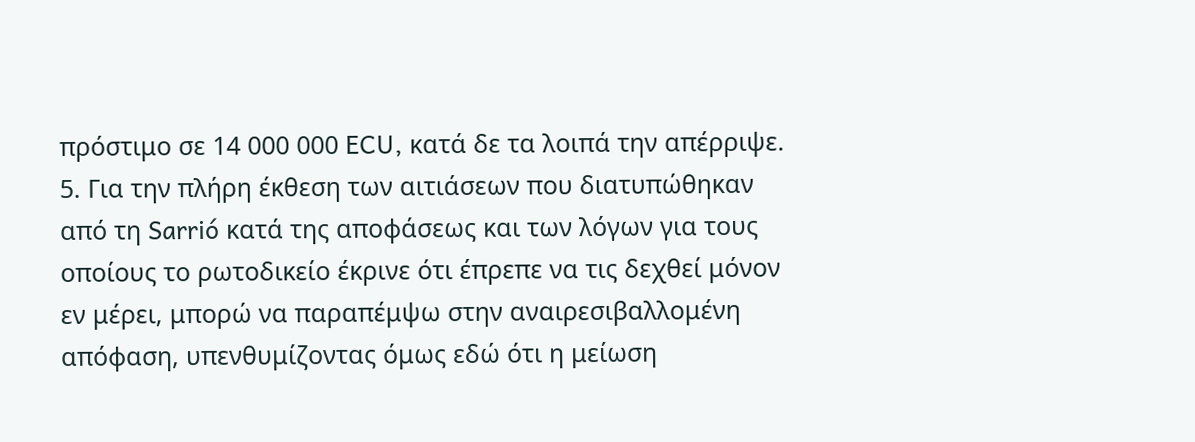πρόστιμο σε 14 000 000 ECU, κατά δε τα λοιπά την απέρριψε.
5. Για την πλήρη έκθεση των αιτιάσεων που διατυπώθηκαν από τη Sarrió κατά της αποφάσεως και των λόγων για τους οποίους το ρωτοδικείο έκρινε ότι έπρεπε να τις δεχθεί μόνον εν μέρει, μπορώ να παραπέμψω στην αναιρεσιβαλλομένη απόφαση, υπενθυμίζοντας όμως εδώ ότι η μείωση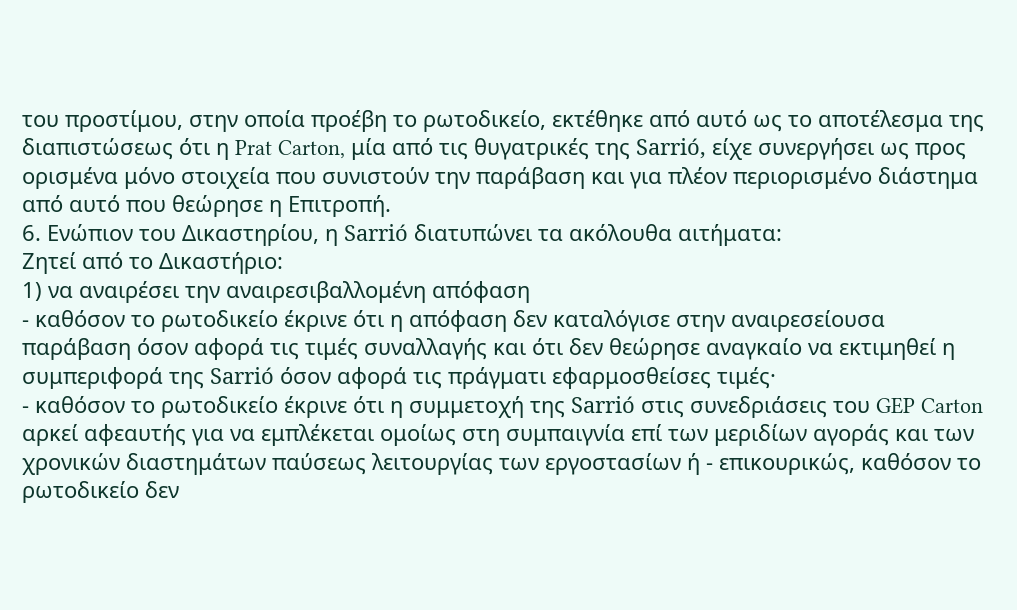του προστίμου, στην οποία προέβη το ρωτοδικείο, εκτέθηκε από αυτό ως το αποτέλεσμα της διαπιστώσεως ότι η Prat Carton, μία από τις θυγατρικές της Sarrió, είχε συνεργήσει ως προς ορισμένα μόνο στοιχεία που συνιστούν την παράβαση και για πλέον περιορισμένο διάστημα από αυτό που θεώρησε η Επιτροπή.
6. Ενώπιον του Δικαστηρίου, η Sarrió διατυπώνει τα ακόλουθα αιτήματα:
Ζητεί από το Δικαστήριο:
1) να αναιρέσει την αναιρεσιβαλλομένη απόφαση
- καθόσον το ρωτοδικείο έκρινε ότι η απόφαση δεν καταλόγισε στην αναιρεσείουσα παράβαση όσον αφορά τις τιμές συναλλαγής και ότι δεν θεώρησε αναγκαίο να εκτιμηθεί η συμπεριφορά της Sarrió όσον αφορά τις πράγματι εφαρμοσθείσες τιμές·
- καθόσον το ρωτοδικείο έκρινε ότι η συμμετοχή της Sarrió στις συνεδριάσεις του GEP Carton αρκεί αφεαυτής για να εμπλέκεται ομοίως στη συμπαιγνία επί των μεριδίων αγοράς και των χρονικών διαστημάτων παύσεως λειτουργίας των εργοστασίων ή - επικουρικώς, καθόσον το ρωτοδικείο δεν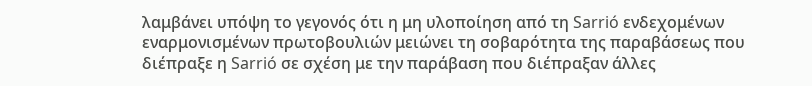λαμβάνει υπόψη το γεγονός ότι η μη υλοποίηση από τη Sarrió ενδεχομένων εναρμονισμένων πρωτοβουλιών μειώνει τη σοβαρότητα της παραβάσεως που διέπραξε η Sarrió σε σχέση με την παράβαση που διέπραξαν άλλες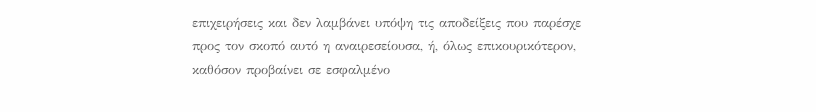επιχειρήσεις και δεν λαμβάνει υπόψη τις αποδείξεις που παρέσχε προς τον σκοπό αυτό η αναιρεσείουσα, ή, όλως επικουρικότερον, καθόσον προβαίνει σε εσφαλμένο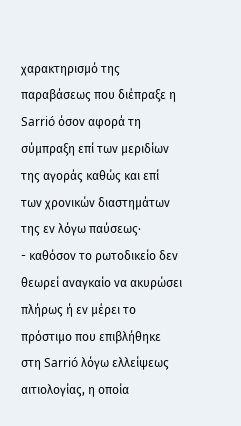χαρακτηρισμό της παραβάσεως που διέπραξε η Sarrió όσον αφορά τη σύμπραξη επί των μεριδίων της αγοράς καθώς και επί των χρονικών διαστημάτων της εν λόγω παύσεως·
- καθόσον το ρωτοδικείο δεν θεωρεί αναγκαίο να ακυρώσει πλήρως ή εν μέρει το πρόστιμο που επιβλήθηκε στη Sarrió λόγω ελλείψεως αιτιολογίας, η οποία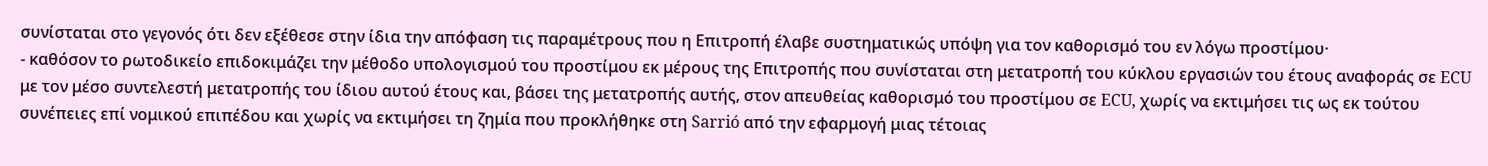συνίσταται στο γεγονός ότι δεν εξέθεσε στην ίδια την απόφαση τις παραμέτρους που η Επιτροπή έλαβε συστηματικώς υπόψη για τον καθορισμό του εν λόγω προστίμου·
- καθόσον το ρωτοδικείο επιδοκιμάζει την μέθοδο υπολογισμού του προστίμου εκ μέρους της Επιτροπής που συνίσταται στη μετατροπή του κύκλου εργασιών του έτους αναφοράς σε ECU με τον μέσο συντελεστή μετατροπής του ίδιου αυτού έτους και, βάσει της μετατροπής αυτής, στον απευθείας καθορισμό του προστίμου σε ECU, χωρίς να εκτιμήσει τις ως εκ τούτου συνέπειες επί νομικού επιπέδου και χωρίς να εκτιμήσει τη ζημία που προκλήθηκε στη Sarrió από την εφαρμογή μιας τέτοιας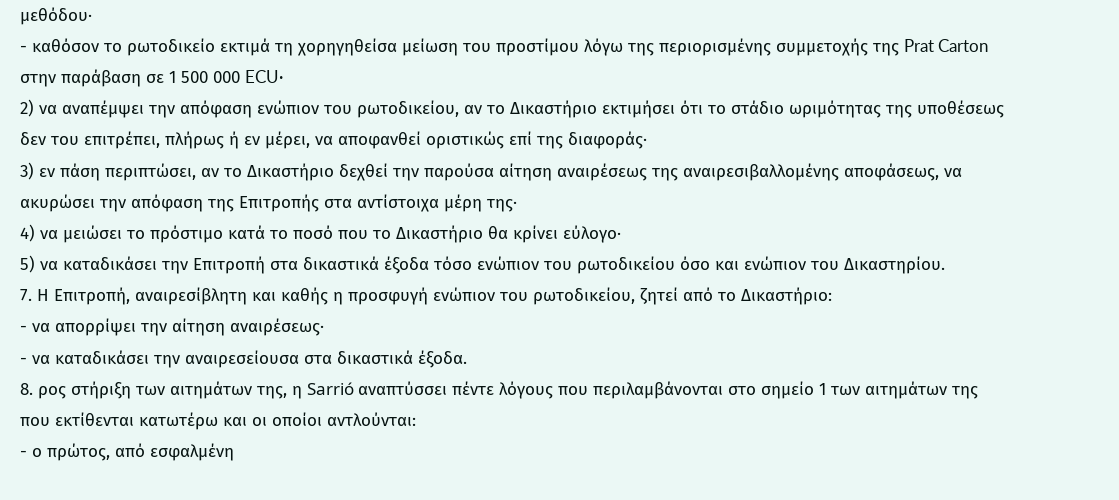μεθόδου·
- καθόσον το ρωτοδικείο εκτιμά τη χορηγηθείσα μείωση του προστίμου λόγω της περιορισμένης συμμετοχής της Prat Carton στην παράβαση σε 1 500 000 ECU·
2) να αναπέμψει την απόφαση ενώπιον του ρωτοδικείου, αν το Δικαστήριο εκτιμήσει ότι το στάδιο ωριμότητας της υποθέσεως δεν του επιτρέπει, πλήρως ή εν μέρει, να αποφανθεί οριστικώς επί της διαφοράς·
3) εν πάση περιπτώσει, αν το Δικαστήριο δεχθεί την παρούσα αίτηση αναιρέσεως της αναιρεσιβαλλομένης αποφάσεως, να ακυρώσει την απόφαση της Επιτροπής στα αντίστοιχα μέρη της·
4) να μειώσει το πρόστιμο κατά το ποσό που το Δικαστήριο θα κρίνει εύλογο·
5) να καταδικάσει την Επιτροπή στα δικαστικά έξοδα τόσο ενώπιον του ρωτοδικείου όσο και ενώπιον του Δικαστηρίου.
7. Η Επιτροπή, αναιρεσίβλητη και καθής η προσφυγή ενώπιον του ρωτοδικείου, ζητεί από το Δικαστήριο:
- να απορρίψει την αίτηση αναιρέσεως·
- να καταδικάσει την αναιρεσείουσα στα δικαστικά έξοδα.
8. ρος στήριξη των αιτημάτων της, η Sarrió αναπτύσσει πέντε λόγους που περιλαμβάνονται στο σημείο 1 των αιτημάτων της που εκτίθενται κατωτέρω και οι οποίοι αντλούνται:
- ο πρώτος, από εσφαλμένη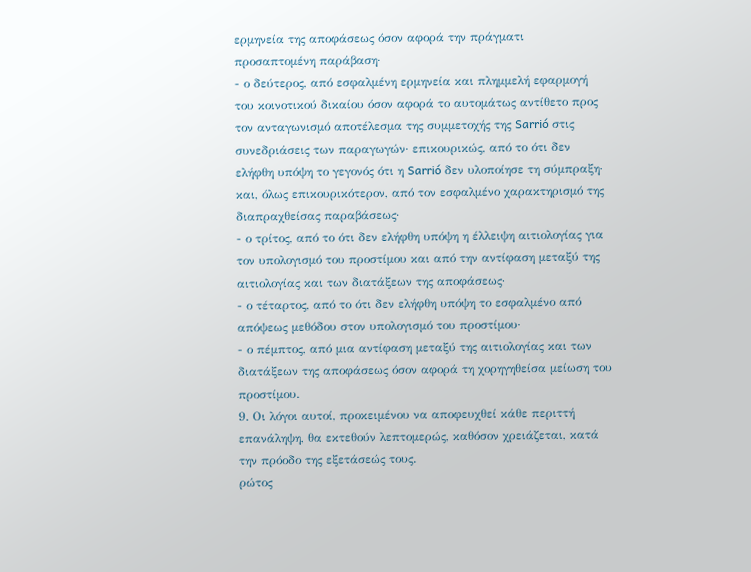ερμηνεία της αποφάσεως όσον αφορά την πράγματι προσαπτομένη παράβαση·
- ο δεύτερος, από εσφαλμένη ερμηνεία και πλημμελή εφαρμογή του κοινοτικού δικαίου όσον αφορά το αυτομάτως αντίθετο προς τον ανταγωνισμό αποτέλεσμα της συμμετοχής της Sarrió στις συνεδριάσεις των παραγωγών· επικουρικώς, από το ότι δεν ελήφθη υπόψη το γεγονός ότι η Sarrió δεν υλοποίησε τη σύμπραξη· και, όλως επικουρικότερον, από τον εσφαλμένο χαρακτηρισμό της διαπραχθείσας παραβάσεως·
- ο τρίτος, από το ότι δεν ελήφθη υπόψη η έλλειψη αιτιολογίας για τον υπολογισμό του προστίμου και από την αντίφαση μεταξύ της αιτιολογίας και των διατάξεων της αποφάσεως·
- ο τέταρτος, από το ότι δεν ελήφθη υπόψη το εσφαλμένο από απόψεως μεθόδου στον υπολογισμό του προστίμου·
- ο πέμπτος, από μια αντίφαση μεταξύ της αιτιολογίας και των διατάξεων της αποφάσεως όσον αφορά τη χορηγηθείσα μείωση του προστίμου.
9. Οι λόγοι αυτοί, προκειμένου να αποφευχθεί κάθε περιττή επανάληψη, θα εκτεθούν λεπτομερώς, καθόσον χρειάζεται, κατά την πρόοδο της εξετάσεώς τους.
ρώτος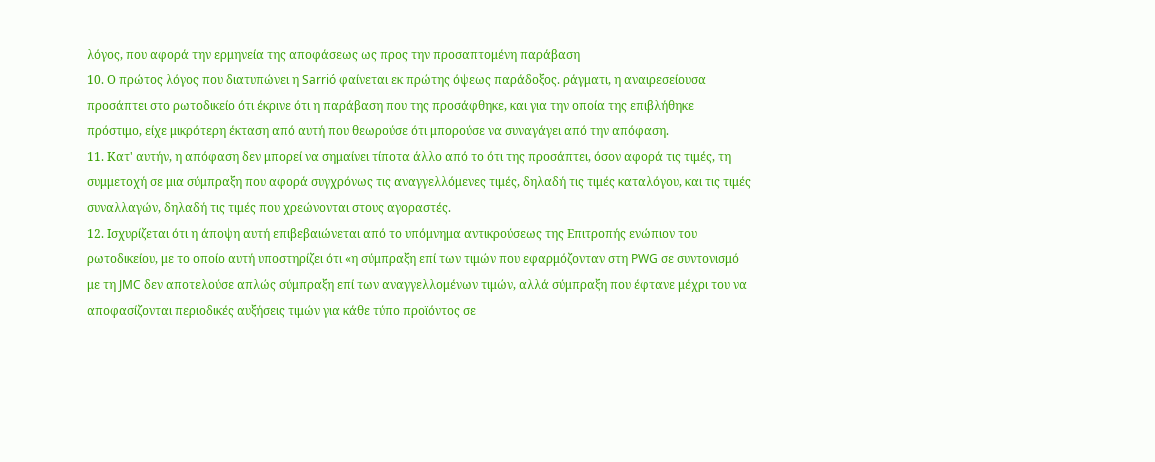λόγος, που αφορά την ερμηνεία της αποφάσεως ως προς την προσαπτομένη παράβαση
10. Ο πρώτος λόγος που διατυπώνει η Sarrió φαίνεται εκ πρώτης όψεως παράδοξος. ράγματι, η αναιρεσείουσα προσάπτει στο ρωτοδικείο ότι έκρινε ότι η παράβαση που της προσάφθηκε, και για την οποία της επιβλήθηκε πρόστιμο, είχε μικρότερη έκταση από αυτή που θεωρούσε ότι μπορούσε να συναγάγει από την απόφαση.
11. Κατ' αυτήν, η απόφαση δεν μπορεί να σημαίνει τίποτα άλλο από το ότι της προσάπτει, όσον αφορά τις τιμές, τη συμμετοχή σε μια σύμπραξη που αφορά συγχρόνως τις αναγγελλόμενες τιμές, δηλαδή τις τιμές καταλόγου, και τις τιμές συναλλαγών, δηλαδή τις τιμές που χρεώνονται στους αγοραστές.
12. Ισχυρίζεται ότι η άποψη αυτή επιβεβαιώνεται από το υπόμνημα αντικρούσεως της Επιτροπής ενώπιον του ρωτοδικείου, με το οποίο αυτή υποστηρίζει ότι «η σύμπραξη επί των τιμών που εφαρμόζονταν στη PWG σε συντονισμό με τη JMC δεν αποτελούσε απλώς σύμπραξη επί των αναγγελλομένων τιμών, αλλά σύμπραξη που έφτανε μέχρι του να αποφασίζονται περιοδικές αυξήσεις τιμών για κάθε τύπο προϊόντος σε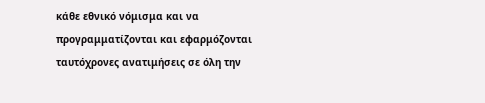κάθε εθνικό νόμισμα και να προγραμματίζονται και εφαρμόζονται ταυτόχρονες ανατιμήσεις σε όλη την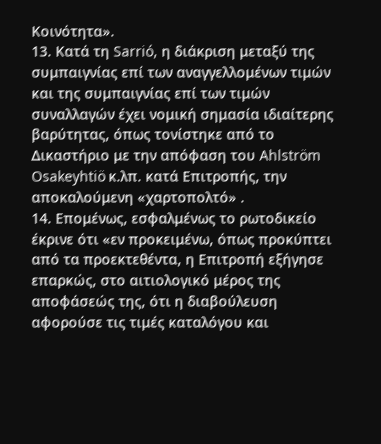Κοινότητα».
13. Κατά τη Sarrió, η διάκριση μεταξύ της συμπαιγνίας επί των αναγγελλομένων τιμών και της συμπαιγνίας επί των τιμών συναλλαγών έχει νομική σημασία ιδιαίτερης βαρύτητας, όπως τονίστηκε από το Δικαστήριο με την απόφαση του Ahlström Osakeyhtiö κ.λπ. κατά Επιτροπής, την αποκαλούμενη «χαρτοπολτό» .
14. Επομένως, εσφαλμένως το ρωτοδικείο έκρινε ότι «εν προκειμένω, όπως προκύπτει από τα προεκτεθέντα, η Επιτροπή εξήγησε επαρκώς, στο αιτιολογικό μέρος της αποφάσεώς της, ότι η διαβούλευση αφορούσε τις τιμές καταλόγου και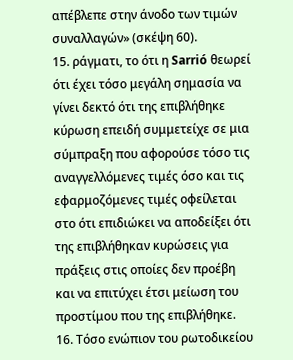απέβλεπε στην άνοδο των τιμών συναλλαγών» (σκέψη 60).
15. ράγματι, το ότι η Sarrió θεωρεί ότι έχει τόσο μεγάλη σημασία να γίνει δεκτό ότι της επιβλήθηκε κύρωση επειδή συμμετείχε σε μια σύμπραξη που αφορούσε τόσο τις αναγγελλόμενες τιμές όσο και τις εφαρμοζόμενες τιμές οφείλεται στο ότι επιδιώκει να αποδείξει ότι της επιβλήθηκαν κυρώσεις για πράξεις στις οποίες δεν προέβη και να επιτύχει έτσι μείωση του προστίμου που της επιβλήθηκε.
16. Τόσο ενώπιον του ρωτοδικείου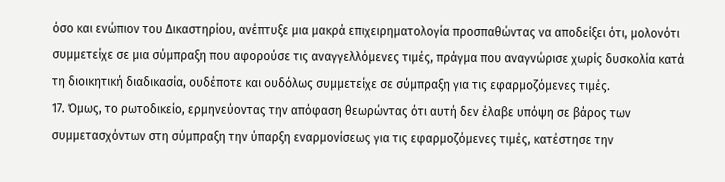όσο και ενώπιον του Δικαστηρίου, ανέπτυξε μια μακρά επιχειρηματολογία προσπαθώντας να αποδείξει ότι, μολονότι συμμετείχε σε μια σύμπραξη που αφορούσε τις αναγγελλόμενες τιμές, πράγμα που αναγνώρισε χωρίς δυσκολία κατά τη διοικητική διαδικασία, ουδέποτε και ουδόλως συμμετείχε σε σύμπραξη για τις εφαρμοζόμενες τιμές.
17. Όμως, το ρωτοδικείο, ερμηνεύοντας την απόφαση θεωρώντας ότι αυτή δεν έλαβε υπόψη σε βάρος των συμμετασχόντων στη σύμπραξη την ύπαρξη εναρμονίσεως για τις εφαρμοζόμενες τιμές, κατέστησε την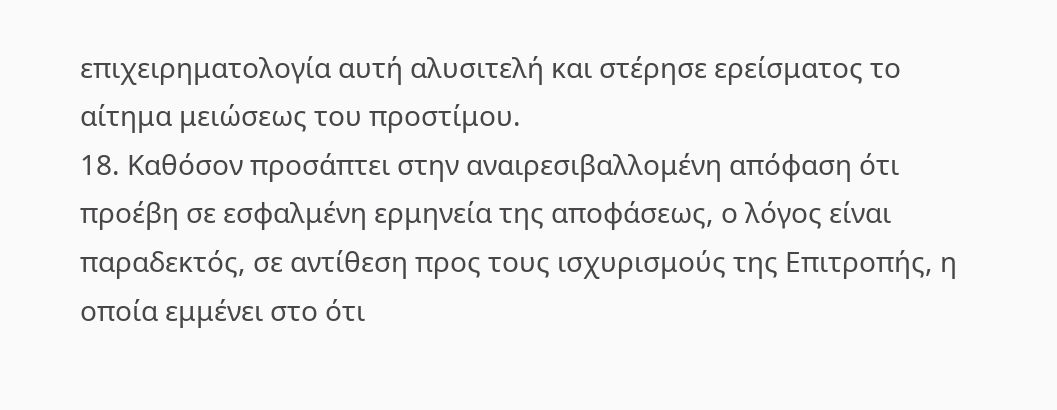επιχειρηματολογία αυτή αλυσιτελή και στέρησε ερείσματος το αίτημα μειώσεως του προστίμου.
18. Καθόσον προσάπτει στην αναιρεσιβαλλομένη απόφαση ότι προέβη σε εσφαλμένη ερμηνεία της αποφάσεως, ο λόγος είναι παραδεκτός, σε αντίθεση προς τους ισχυρισμούς της Επιτροπής, η οποία εμμένει στο ότι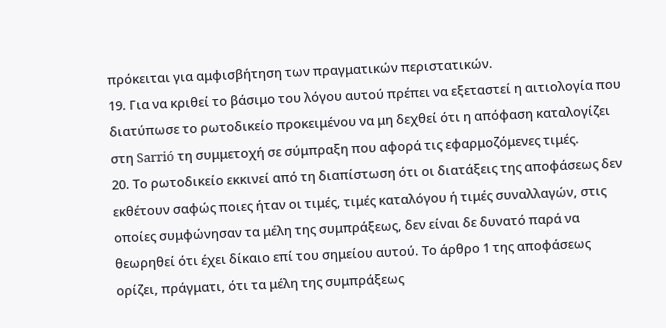πρόκειται για αμφισβήτηση των πραγματικών περιστατικών.
19. Για να κριθεί το βάσιμο του λόγου αυτού πρέπει να εξεταστεί η αιτιολογία που διατύπωσε το ρωτοδικείο προκειμένου να μη δεχθεί ότι η απόφαση καταλογίζει στη Sarrió τη συμμετοχή σε σύμπραξη που αφορά τις εφαρμοζόμενες τιμές.
20. Το ρωτοδικείο εκκινεί από τη διαπίστωση ότι οι διατάξεις της αποφάσεως δεν εκθέτουν σαφώς ποιες ήταν οι τιμές, τιμές καταλόγου ή τιμές συναλλαγών, στις οποίες συμφώνησαν τα μέλη της συμπράξεως, δεν είναι δε δυνατό παρά να θεωρηθεί ότι έχει δίκαιο επί του σημείου αυτού. Το άρθρο 1 της αποφάσεως ορίζει, πράγματι, ότι τα μέλη της συμπράξεως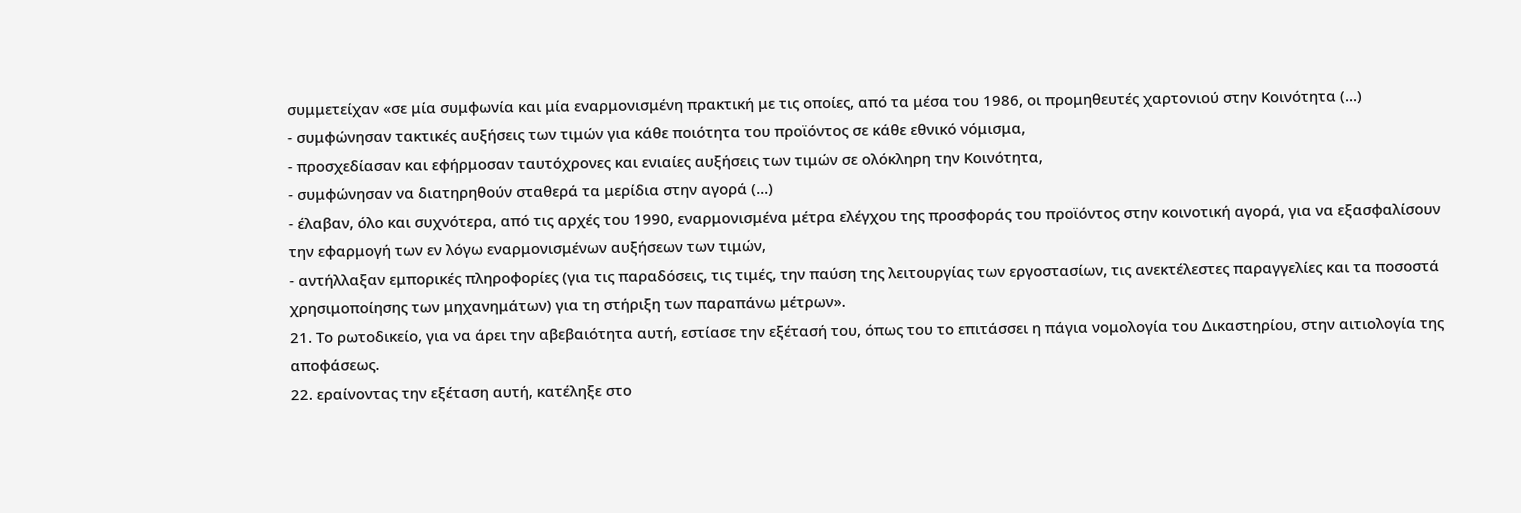συμμετείχαν «σε μία συμφωνία και μία εναρμονισμένη πρακτική με τις οποίες, από τα μέσα του 1986, οι προμηθευτές χαρτονιού στην Κοινότητα (...)
- συμφώνησαν τακτικές αυξήσεις των τιμών για κάθε ποιότητα του προϊόντος σε κάθε εθνικό νόμισμα,
- προσχεδίασαν και εφήρμοσαν ταυτόχρονες και ενιαίες αυξήσεις των τιμών σε ολόκληρη την Κοινότητα,
- συμφώνησαν να διατηρηθούν σταθερά τα μερίδια στην αγορά (...)
- έλαβαν, όλο και συχνότερα, από τις αρχές του 1990, εναρμονισμένα μέτρα ελέγχου της προσφοράς του προϊόντος στην κοινοτική αγορά, για να εξασφαλίσουν την εφαρμογή των εν λόγω εναρμονισμένων αυξήσεων των τιμών,
- αντήλλαξαν εμπορικές πληροφορίες (για τις παραδόσεις, τις τιμές, την παύση της λειτουργίας των εργοστασίων, τις ανεκτέλεστες παραγγελίες και τα ποσοστά χρησιμοποίησης των μηχανημάτων) για τη στήριξη των παραπάνω μέτρων».
21. Το ρωτοδικείο, για να άρει την αβεβαιότητα αυτή, εστίασε την εξέτασή του, όπως του το επιτάσσει η πάγια νομολογία του Δικαστηρίου, στην αιτιολογία της αποφάσεως.
22. εραίνοντας την εξέταση αυτή, κατέληξε στο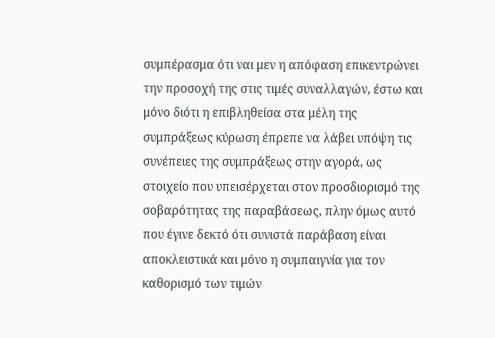συμπέρασμα ότι ναι μεν η απόφαση επικεντρώνει την προσοχή της στις τιμές συναλλαγών, έστω και μόνο διότι η επιβληθείσα στα μέλη της συμπράξεως κύρωση έπρεπε να λάβει υπόψη τις συνέπειες της συμπράξεως στην αγορά, ως στοιχείο που υπεισέρχεται στον προσδιορισμό της σοβαρότητας της παραβάσεως, πλην όμως αυτό που έγινε δεκτό ότι συνιστά παράβαση είναι αποκλειστικά και μόνο η συμπαιγνία για τον καθορισμό των τιμών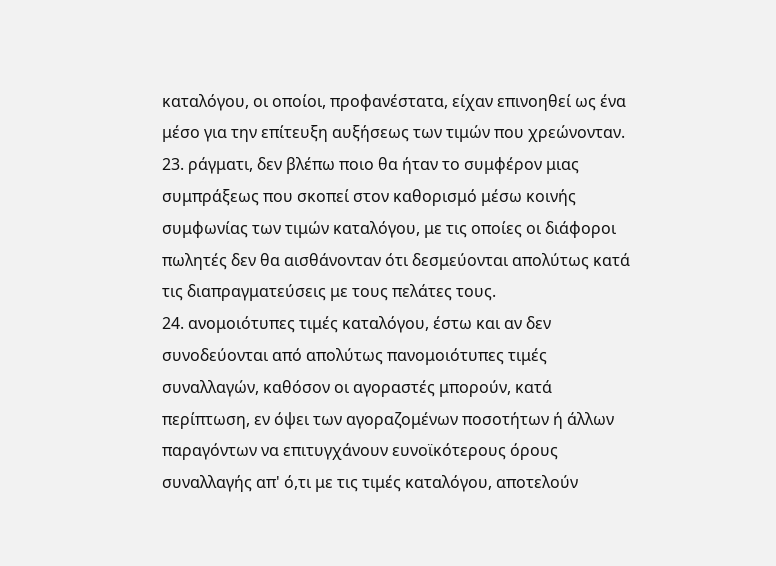καταλόγου, οι οποίοι, προφανέστατα, είχαν επινοηθεί ως ένα μέσο για την επίτευξη αυξήσεως των τιμών που χρεώνονταν.
23. ράγματι, δεν βλέπω ποιο θα ήταν το συμφέρον μιας συμπράξεως που σκοπεί στον καθορισμό μέσω κοινής συμφωνίας των τιμών καταλόγου, με τις οποίες οι διάφοροι πωλητές δεν θα αισθάνονταν ότι δεσμεύονται απολύτως κατά τις διαπραγματεύσεις με τους πελάτες τους.
24. ανομοιότυπες τιμές καταλόγου, έστω και αν δεν συνοδεύονται από απολύτως πανομοιότυπες τιμές συναλλαγών, καθόσον οι αγοραστές μπορούν, κατά περίπτωση, εν όψει των αγοραζομένων ποσοτήτων ή άλλων παραγόντων να επιτυγχάνουν ευνοϊκότερους όρους συναλλαγής απ' ό,τι με τις τιμές καταλόγου, αποτελούν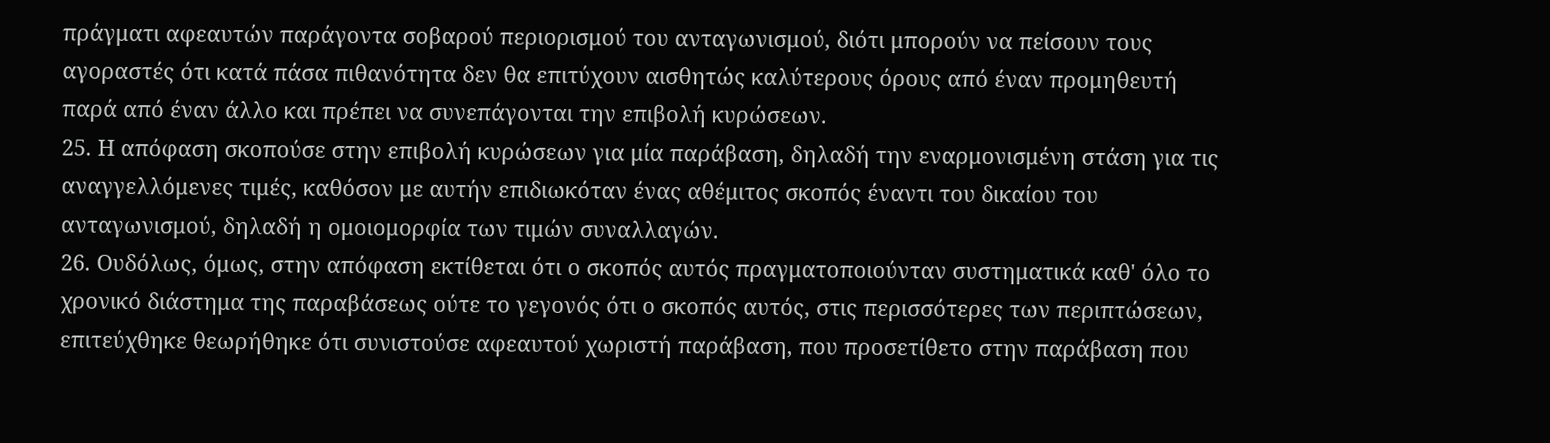πράγματι αφεαυτών παράγοντα σοβαρού περιορισμού του ανταγωνισμού, διότι μπορούν να πείσουν τους αγοραστές ότι κατά πάσα πιθανότητα δεν θα επιτύχουν αισθητώς καλύτερους όρους από έναν προμηθευτή παρά από έναν άλλο και πρέπει να συνεπάγονται την επιβολή κυρώσεων.
25. Η απόφαση σκοπούσε στην επιβολή κυρώσεων για μία παράβαση, δηλαδή την εναρμονισμένη στάση για τις αναγγελλόμενες τιμές, καθόσον με αυτήν επιδιωκόταν ένας αθέμιτος σκοπός έναντι του δικαίου του ανταγωνισμού, δηλαδή η ομοιομορφία των τιμών συναλλαγών.
26. Ουδόλως, όμως, στην απόφαση εκτίθεται ότι ο σκοπός αυτός πραγματοποιούνταν συστηματικά καθ' όλο το χρονικό διάστημα της παραβάσεως ούτε το γεγονός ότι ο σκοπός αυτός, στις περισσότερες των περιπτώσεων, επιτεύχθηκε θεωρήθηκε ότι συνιστούσε αφεαυτού χωριστή παράβαση, που προσετίθετο στην παράβαση που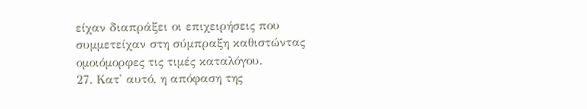είχαν διαπράξει οι επιχειρήσεις που συμμετείχαν στη σύμπραξη καθιστώντας ομοιόμορφες τις τιμές καταλόγου.
27. Κατ' αυτό, η απόφαση της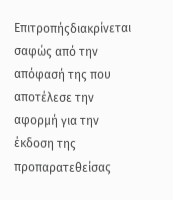Επιτροπήςδιακρίνεται σαφώς από την απόφασή της που αποτέλεσε την αφορμή για την έκδοση της προπαρατεθείσας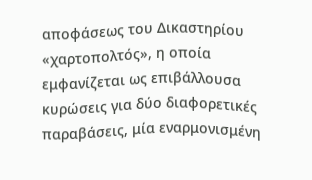αποφάσεως του Δικαστηρίου «χαρτοπολτός», η οποία εμφανίζεται ως επιβάλλουσα κυρώσεις για δύο διαφορετικές παραβάσεις, μία εναρμονισμένη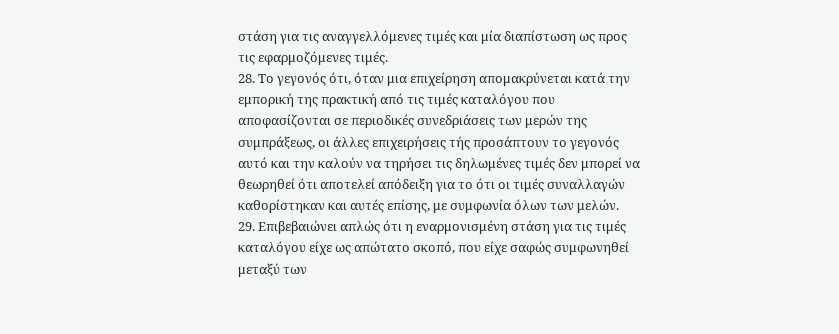στάση για τις αναγγελλόμενες τιμές και μία διαπίστωση ως προς τις εφαρμοζόμενες τιμές.
28. Το γεγονός ότι, όταν μια επιχείρηση απομακρύνεται κατά την εμπορική της πρακτική από τις τιμές καταλόγου που αποφασίζονται σε περιοδικές συνεδριάσεις των μερών της συμπράξεως, οι άλλες επιχειρήσεις τής προσάπτουν το γεγονός αυτό και την καλούν να τηρήσει τις δηλωμένες τιμές δεν μπορεί να θεωρηθεί ότι αποτελεί απόδειξη για το ότι οι τιμές συναλλαγών καθορίστηκαν και αυτές επίσης, με συμφωνία όλων των μελών.
29. Επιβεβαιώνει απλώς ότι η εναρμονισμένη στάση για τις τιμές καταλόγου είχε ως απώτατο σκοπό, που είχε σαφώς συμφωνηθεί μεταξύ των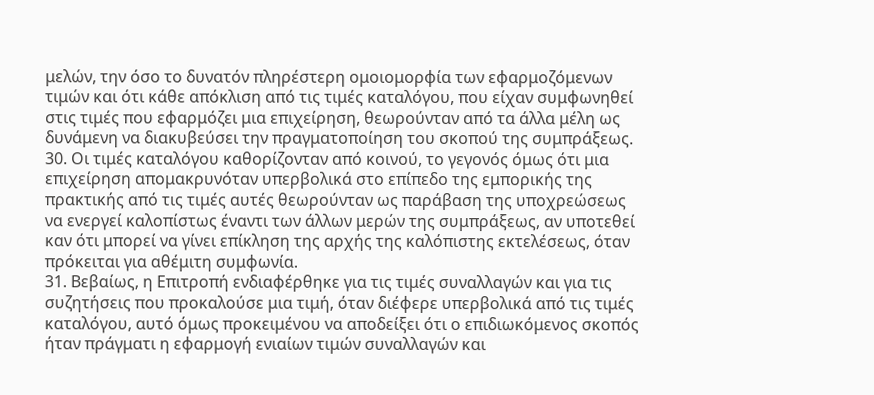μελών, την όσο το δυνατόν πληρέστερη ομοιομορφία των εφαρμοζόμενων τιμών και ότι κάθε απόκλιση από τις τιμές καταλόγου, που είχαν συμφωνηθεί στις τιμές που εφαρμόζει μια επιχείρηση, θεωρούνταν από τα άλλα μέλη ως δυνάμενη να διακυβεύσει την πραγματοποίηση του σκοπού της συμπράξεως.
30. Οι τιμές καταλόγου καθορίζονταν από κοινού, το γεγονός όμως ότι μια επιχείρηση απομακρυνόταν υπερβολικά στο επίπεδο της εμπορικής της πρακτικής από τις τιμές αυτές θεωρούνταν ως παράβαση της υποχρεώσεως να ενεργεί καλοπίστως έναντι των άλλων μερών της συμπράξεως, αν υποτεθεί καν ότι μπορεί να γίνει επίκληση της αρχής της καλόπιστης εκτελέσεως, όταν πρόκειται για αθέμιτη συμφωνία.
31. Βεβαίως, η Επιτροπή ενδιαφέρθηκε για τις τιμές συναλλαγών και για τις συζητήσεις που προκαλούσε μια τιμή, όταν διέφερε υπερβολικά από τις τιμές καταλόγου, αυτό όμως προκειμένου να αποδείξει ότι ο επιδιωκόμενος σκοπός ήταν πράγματι η εφαρμογή ενιαίων τιμών συναλλαγών και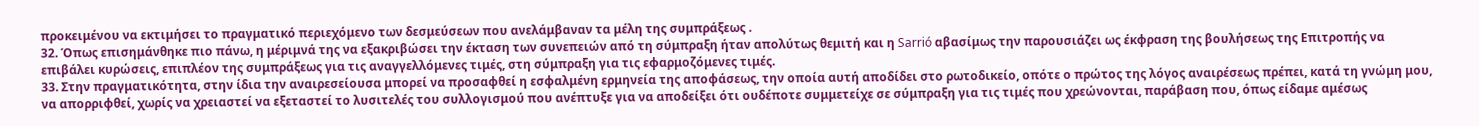προκειμένου να εκτιμήσει το πραγματικό περιεχόμενο των δεσμεύσεων που ανελάμβαναν τα μέλη της συμπράξεως .
32. Όπως επισημάνθηκε πιο πάνω, η μέριμνά της να εξακριβώσει την έκταση των συνεπειών από τη σύμπραξη ήταν απολύτως θεμιτή και η Sarrió αβασίμως την παρουσιάζει ως έκφραση της βουλήσεως της Επιτροπής να επιβάλει κυρώσεις, επιπλέον της συμπράξεως για τις αναγγελλόμενες τιμές, στη σύμπραξη για τις εφαρμοζόμενες τιμές.
33. Στην πραγματικότητα, στην ίδια την αναιρεσείουσα μπορεί να προσαφθεί η εσφαλμένη ερμηνεία της αποφάσεως, την οποία αυτή αποδίδει στο ρωτοδικείο, οπότε ο πρώτος της λόγος αναιρέσεως πρέπει, κατά τη γνώμη μου, να απορριφθεί, χωρίς να χρειαστεί να εξεταστεί το λυσιτελές του συλλογισμού που ανέπτυξε για να αποδείξει ότι ουδέποτε συμμετείχε σε σύμπραξη για τις τιμές που χρεώνονται, παράβαση που, όπως είδαμε αμέσως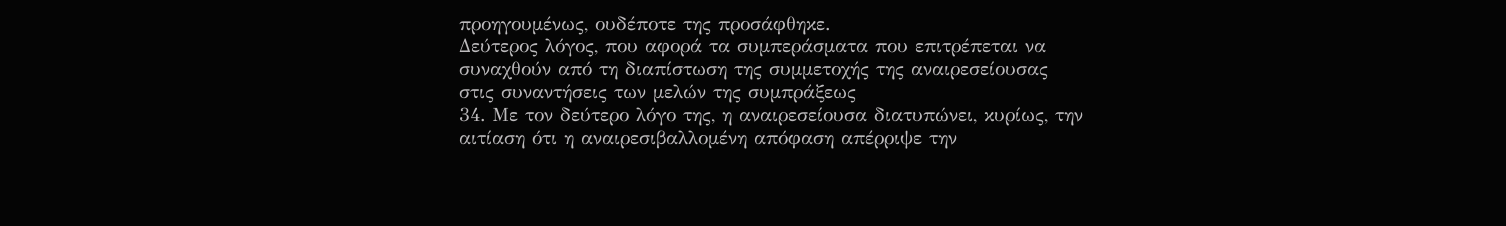προηγουμένως, ουδέποτε της προσάφθηκε.
Δεύτερος λόγος, που αφορά τα συμπεράσματα που επιτρέπεται να συναχθούν από τη διαπίστωση της συμμετοχής της αναιρεσείουσας στις συναντήσεις των μελών της συμπράξεως
34. Με τον δεύτερο λόγο της, η αναιρεσείουσα διατυπώνει, κυρίως, την αιτίαση ότι η αναιρεσιβαλλομένη απόφαση απέρριψε την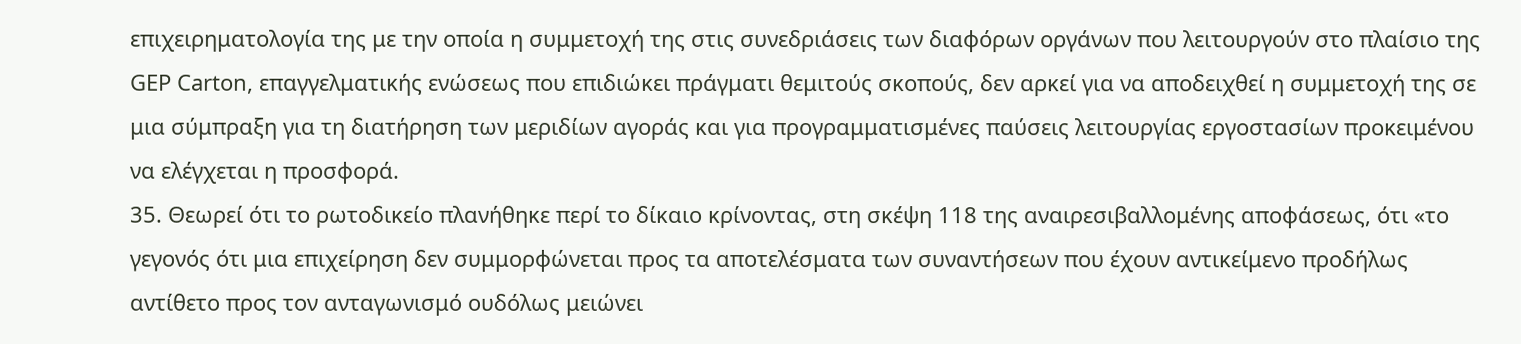επιχειρηματολογία της με την οποία η συμμετοχή της στις συνεδριάσεις των διαφόρων οργάνων που λειτουργούν στο πλαίσιο της GEP Carton, επαγγελματικής ενώσεως που επιδιώκει πράγματι θεμιτούς σκοπούς, δεν αρκεί για να αποδειχθεί η συμμετοχή της σε μια σύμπραξη για τη διατήρηση των μεριδίων αγοράς και για προγραμματισμένες παύσεις λειτουργίας εργοστασίων προκειμένου να ελέγχεται η προσφορά.
35. Θεωρεί ότι το ρωτοδικείο πλανήθηκε περί το δίκαιο κρίνοντας, στη σκέψη 118 της αναιρεσιβαλλομένης αποφάσεως, ότι «το γεγονός ότι μια επιχείρηση δεν συμμορφώνεται προς τα αποτελέσματα των συναντήσεων που έχουν αντικείμενο προδήλως αντίθετο προς τον ανταγωνισμό ουδόλως μειώνει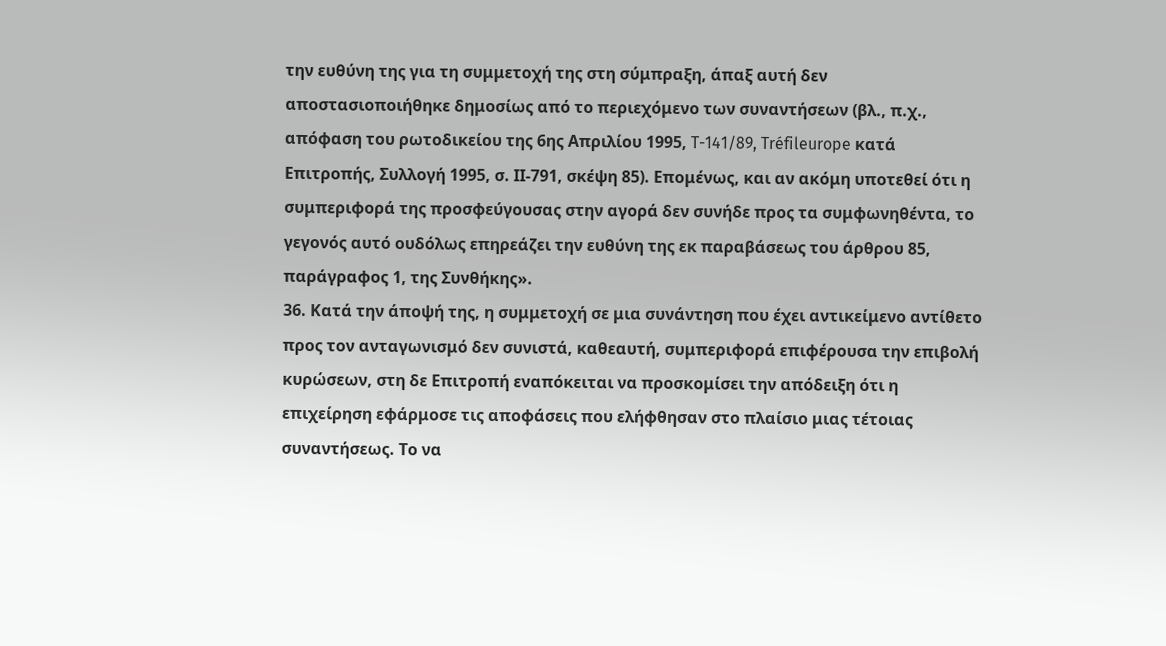την ευθύνη της για τη συμμετοχή της στη σύμπραξη, άπαξ αυτή δεν αποστασιοποιήθηκε δημοσίως από το περιεχόμενο των συναντήσεων (βλ., π.χ., απόφαση του ρωτοδικείου της 6ης Απριλίου 1995, T-141/89, Tréfileurope κατά Επιτροπής, Συλλογή 1995, σ. ΙΙ-791, σκέψη 85). Επομένως, και αν ακόμη υποτεθεί ότι η συμπεριφορά της προσφεύγουσας στην αγορά δεν συνήδε προς τα συμφωνηθέντα, το γεγονός αυτό ουδόλως επηρεάζει την ευθύνη της εκ παραβάσεως του άρθρου 85, παράγραφος 1, της Συνθήκης».
36. Κατά την άποψή της, η συμμετοχή σε μια συνάντηση που έχει αντικείμενο αντίθετο προς τον ανταγωνισμό δεν συνιστά, καθεαυτή, συμπεριφορά επιφέρουσα την επιβολή κυρώσεων, στη δε Επιτροπή εναπόκειται να προσκομίσει την απόδειξη ότι η επιχείρηση εφάρμοσε τις αποφάσεις που ελήφθησαν στο πλαίσιο μιας τέτοιας συναντήσεως. Το να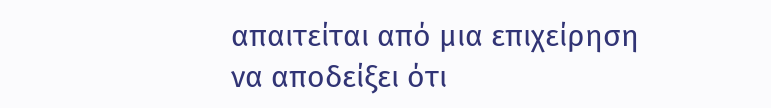απαιτείται από μια επιχείρηση να αποδείξει ότι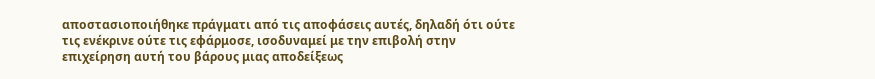αποστασιοποιήθηκε πράγματι από τις αποφάσεις αυτές, δηλαδή ότι ούτε τις ενέκρινε ούτε τις εφάρμοσε, ισοδυναμεί με την επιβολή στην επιχείρηση αυτή του βάρους μιας αποδείξεως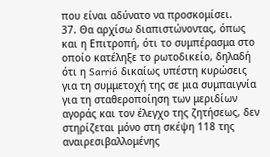που είναι αδύνατο να προσκομίσει.
37. Θα αρχίσω διαπιστώνοντας, όπως και η Επιτροπή, ότι το συμπέρασμα στο οποίο κατέληξε το ρωτοδικείο, δηλαδή ότι η Sarrió δικαίως υπέστη κυρώσεις για τη συμμετοχή της σε μια συμπαιγνία για τη σταθεροποίηση των μεριδίων αγοράς και τον έλεγχο της ζητήσεως, δεν στηρίζεται μόνο στη σκέψη 118 της αναιρεσιβαλλομένης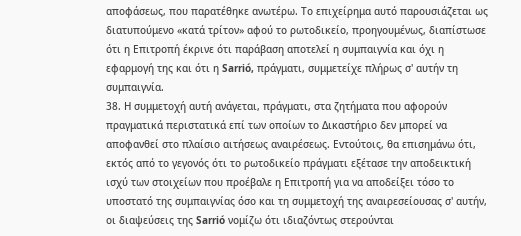αποφάσεως, που παρατέθηκε ανωτέρω. Το επιχείρημα αυτό παρουσιάζεται ως διατυπούμενο «κατά τρίτον» αφού το ρωτοδικείο, προηγουμένως, διαπίστωσε ότι η Επιτροπή έκρινε ότι παράβαση αποτελεί η συμπαιγνία και όχι η εφαρμογή της και ότι η Sarrió, πράγματι, συμμετείχε πλήρως σ' αυτήν τη συμπαιγνία.
38. Η συμμετοχή αυτή ανάγεται, πράγματι, στα ζητήματα που αφορούν πραγματικά περιστατικά επί των οποίων το Δικαστήριο δεν μπορεί να αποφανθεί στο πλαίσιο αιτήσεως αναιρέσεως. Εντούτοις, θα επισημάνω ότι, εκτός από το γεγονός ότι το ρωτοδικείο πράγματι εξέτασε την αποδεικτική ισχύ των στοιχείων που προέβαλε η Επιτροπή για να αποδείξει τόσο το υποστατό της συμπαιγνίας όσο και τη συμμετοχή της αναιρεσείουσας σ' αυτήν, οι διαψεύσεις της Sarrió νομίζω ότι ιδιαζόντως στερούνται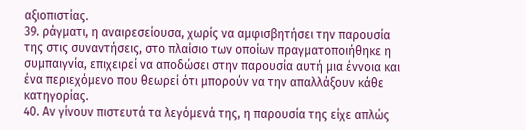αξιοπιστίας.
39. ράγματι, η αναιρεσείουσα, χωρίς να αμφισβητήσει την παρουσία της στις συναντήσεις, στο πλαίσιο των οποίων πραγματοποιήθηκε η συμπαιγνία, επιχειρεί να αποδώσει στην παρουσία αυτή μια έννοια και ένα περιεχόμενο που θεωρεί ότι μπορούν να την απαλλάξουν κάθε κατηγορίας.
40. Αν γίνουν πιστευτά τα λεγόμενά της, η παρουσία της είχε απλώς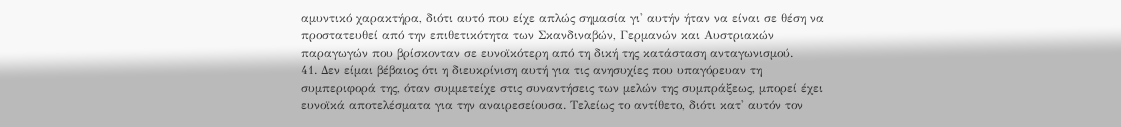αμυντικό χαρακτήρα, διότι αυτό που είχε απλώς σημασία γι' αυτήν ήταν να είναι σε θέση να προστατευθεί από την επιθετικότητα των Σκανδιναβών, Γερμανών και Αυστριακών παραγωγών που βρίσκονταν σε ευνοϊκότερη από τη δική της κατάσταση ανταγωνισμού.
41. Δεν είμαι βέβαιος ότι η διευκρίνιση αυτή για τις ανησυχίες που υπαγόρευαν τη συμπεριφορά της, όταν συμμετείχε στις συναντήσεις των μελών της συμπράξεως, μπορεί έχει ευνοϊκά αποτελέσματα για την αναιρεσείουσα. Τελείως το αντίθετο, διότι κατ' αυτόν τον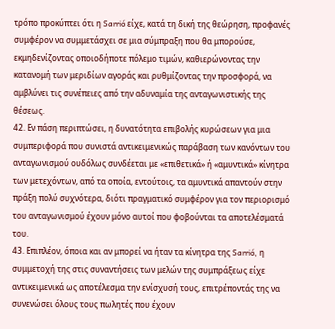τρόπο προκύπτει ότι η Sarrió είχε, κατά τη δική της θεώρηση, προφανές συμφέρον να συμμετάσχει σε μια σύμπραξη που θα μπορούσε, εκμηδενίζοντας οποιοδήποτε πόλεμο τιμών, καθιερώνοντας την κατανομή των μεριδίων αγοράς και ρυθμίζοντας την προσφορά, να αμβλύνει τις συνέπειες από την αδυναμία της ανταγωνιστικής της θέσεως.
42. Εν πάση περιπτώσει, η δυνατότητα επιβολής κυρώσεων για μια συμπεριφορά που συνιστά αντικειμενικώς παράβαση των κανόντων του ανταγωνισμού ουδόλως συνδέεται με «επιθετικά» ή «αμυντικά» κίνητρα των μετεχόντων, από τα οποία, εντούτοις, τα αμυντικά απαντούν στην πράξη πολύ συχνότερα, διότι πραγματικό συμφέρον για τον περιορισμό του ανταγωνισμού έχουν μόνο αυτοί που φοβούνται τα αποτελέσματά του.
43. Επιπλέον, όποια και αν μπορεί να ήταν τα κίνητρα της Sarrió, η συμμετοχή της στις συναντήσεις των μελών της συμπράξεως είχε αντικειμενικά ως αποτέλεσμα την ενίσχυσή τους, επιτρέποντάς της να συνενώσει όλους τους πωλητές που έχουν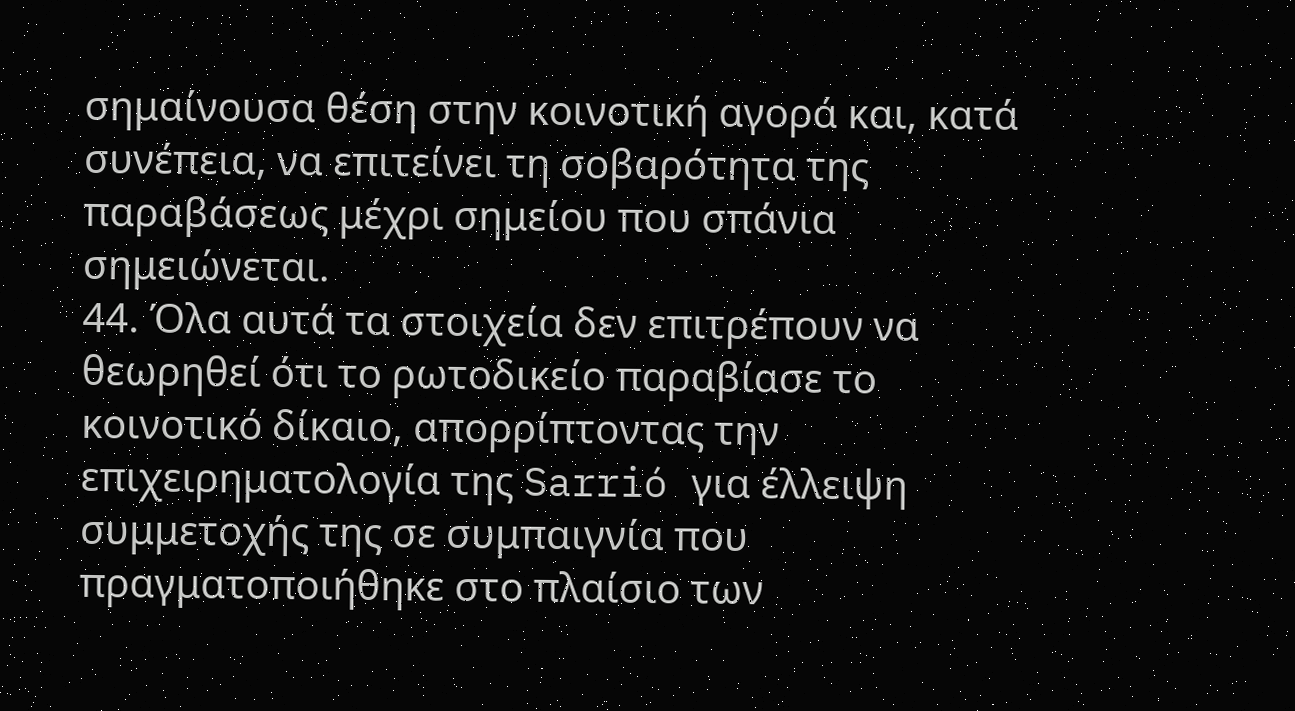σημαίνουσα θέση στην κοινοτική αγορά και, κατά συνέπεια, να επιτείνει τη σοβαρότητα της παραβάσεως μέχρι σημείου που σπάνια σημειώνεται.
44. Όλα αυτά τα στοιχεία δεν επιτρέπουν να θεωρηθεί ότι το ρωτοδικείο παραβίασε το κοινοτικό δίκαιο, απορρίπτοντας την επιχειρηματολογία της Sarrió για έλλειψη συμμετοχής της σε συμπαιγνία που πραγματοποιήθηκε στο πλαίσιο των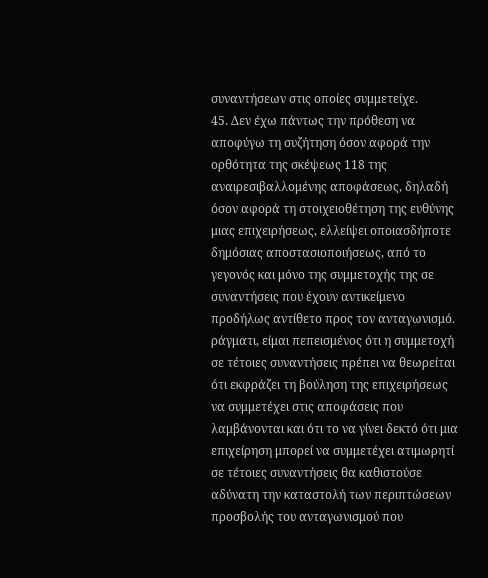συναντήσεων στις οποίες συμμετείχε.
45. Δεν έχω πάντως την πρόθεση να αποφύγω τη συζήτηση όσον αφορά την ορθότητα της σκέψεως 118 της αναιρεσιβαλλομένης αποφάσεως, δηλαδή όσον αφορά τη στοιχειοθέτηση της ευθύνης μιας επιχειρήσεως, ελλείψει οποιασδήποτε δημόσιας αποστασιοποιήσεως, από το γεγονός και μόνο της συμμετοχής της σε συναντήσεις που έχουν αντικείμενο προδήλως αντίθετο προς τον ανταγωνισμό. ράγματι, είμαι πεπεισμένος ότι η συμμετοχή σε τέτοιες συναντήσεις πρέπει να θεωρείται ότι εκφράζει τη βούληση της επιχειρήσεως να συμμετέχει στις αποφάσεις που λαμβάνονται και ότι το να γίνει δεκτό ότι μια επιχείρηση μπορεί να συμμετέχει ατιμωρητί σε τέτοιες συναντήσεις θα καθιστούσε αδύνατη την καταστολή των περιπτώσεων προσβολής του ανταγωνισμού που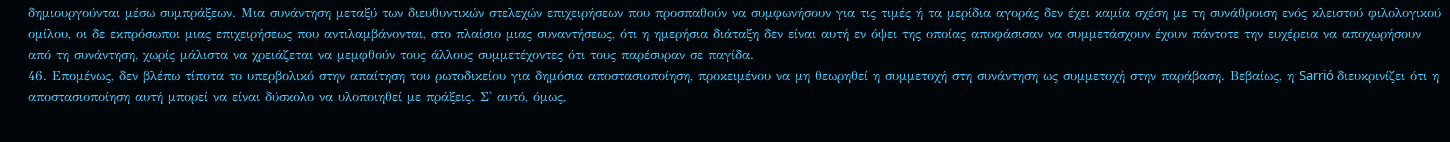δημιουργούνται μέσω συμπράξεων. Μια συνάντηση μεταξύ των διευθυντικών στελεχών επιχειρήσεων που προσπαθούν να συμφωνήσουν για τις τιμές ή τα μερίδια αγοράς δεν έχει καμία σχέση με τη συνάθροιση ενός κλειστού φιλολογικού ομίλου, οι δε εκπρόσωποι μιας επιχειρήσεως που αντιλαμβάνονται, στο πλαίσιο μιας συναντήσεως, ότι η ημερήσια διάταξη δεν είναι αυτή εν όψει της οποίας αποφάσισαν να συμμετάσχουν έχουν πάντοτε την ευχέρεια να αποχωρήσουν από τη συνάντηση, χωρίς μάλιστα να χρειάζεται να μεμφθούν τους άλλους συμμετέχοντες ότι τους παρέσυραν σε παγίδα.
46. Επομένως, δεν βλέπω τίποτα το υπερβολικό στην απαίτηση του ρωτοδικείου για δημόσια αποστασιοποίηση, προκειμένου να μη θεωρηθεί η συμμετοχή στη συνάντηση ως συμμετοχή στην παράβαση. Βεβαίως, η Sarrió διευκρινίζει ότι η αποστασιοποίηση αυτή μπορεί να είναι δύσκολο να υλοποιηθεί με πράξεις. Σ' αυτό, όμως,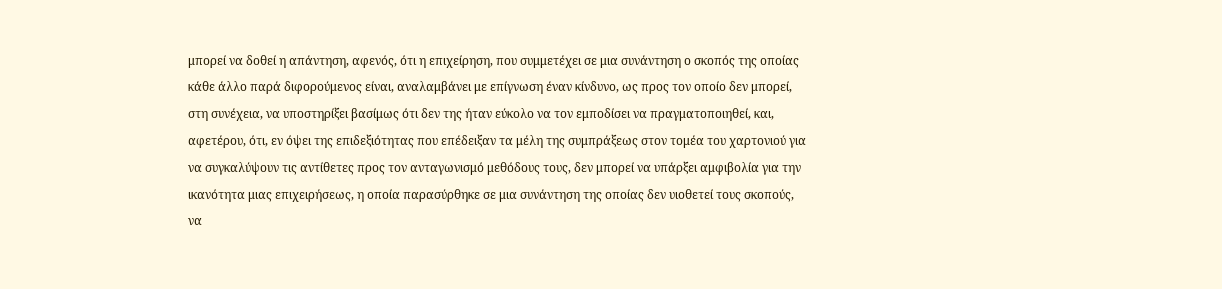μπορεί να δοθεί η απάντηση, αφενός, ότι η επιχείρηση, που συμμετέχει σε μια συνάντηση ο σκοπός της οποίας κάθε άλλο παρά διφορούμενος είναι, αναλαμβάνει με επίγνωση έναν κίνδυνο, ως προς τον οποίο δεν μπορεί, στη συνέχεια, να υποστηρίξει βασίμως ότι δεν της ήταν εύκολο να τον εμποδίσει να πραγματοποιηθεί, και, αφετέρου, ότι, εν όψει της επιδεξιότητας που επέδειξαν τα μέλη της συμπράξεως στον τομέα του χαρτονιού για να συγκαλύψουν τις αντίθετες προς τον ανταγωνισμό μεθόδους τους, δεν μπορεί να υπάρξει αμφιβολία για την ικανότητα μιας επιχειρήσεως, η οποία παρασύρθηκε σε μια συνάντηση της οποίας δεν υιοθετεί τους σκοπούς, να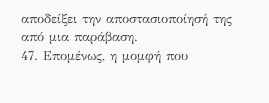αποδείξει την αποστασιοποίησή της από μια παράβαση.
47. Επομένως, η μομφή που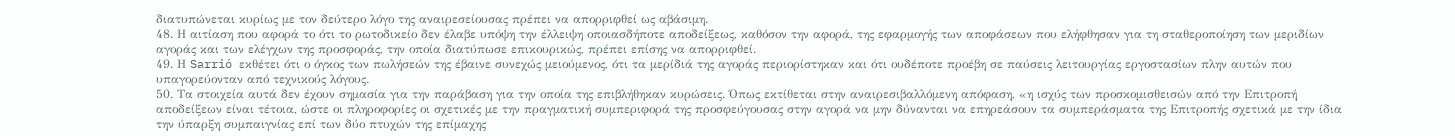διατυπώνεται κυρίως με τον δεύτερο λόγο της αναιρεσείουσας πρέπει να απορριφθεί ως αβάσιμη.
48. Η αιτίαση που αφορά το ότι το ρωτοδικείο δεν έλαβε υπόψη την έλλειψη οποιασδήποτε αποδείξεως, καθόσον την αφορά, της εφαρμογής των αποφάσεων που ελήφθησαν για τη σταθεροποίηση των μεριδίων αγοράς και των ελέγχων της προσφοράς, την οποία διατύπωσε επικουρικώς, πρέπει επίσης να απορριφθεί.
49. Η Sarrió εκθέτει ότι ο όγκος των πωλήσεών της έβαινε συνεχώς μειούμενος, ότι τα μερίδιά της αγοράς περιορίστηκαν και ότι ουδέποτε προέβη σε παύσεις λειτουργίας εργοστασίων πλην αυτών που υπαγορεύονταν από τεχνικούς λόγους.
50. Τα στοιχεία αυτά δεν έχουν σημασία για την παράβαση για την οποία της επιβλήθηκαν κυρώσεις. Όπως εκτίθεται στην αναιρεσιβαλλόμενη απόφαση, «η ισχύς των προσκομισθεισών από την Επιτροπή αποδείξεων είναι τέτοια, ώστε οι πληροφορίες οι σχετικές με την πραγματική συμπεριφορά της προσφεύγουσας στην αγορά να μην δύνανται να επηρεάσουν τα συμπεράσματα της Επιτροπής σχετικά με την ίδια την ύπαρξη συμπαιγνίας επί των δύο πτυχών της επίμαχης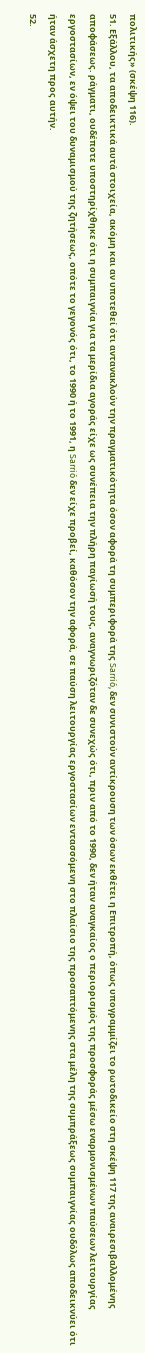πολιτικής» (σκέψη 116).
51. Εξάλλου, τα αποδεικτικά αυτά στοιχεία, ακόμη και αν υποτεθεί ότι αντανακλούν την πραγματικότητα όσον αφορά τη συμπεριφορά της Sarrió, δεν συνιστούν αντίκρουση των όσων εκθέτει η Επιτροπή, όπως υπογραμμίζει το ρωτοδικείο στη σκέψη 117 της αναιρεσιβαλλομένης αποφάσεως. ράγματι, ουδέποτε υποστηρίχθηκε ότι η συμπαιγνία για τα μερίδια αγοράς είχε ως συνέπεια την πλήρη παγίωσή τους, αναγνωριζόταν δε συνεχώς ότι, πριν από το 1990, δεν ήταν αναγκαίος ο περιορισμός της προσφοράς μέσω εναρμονισμένων παύσεων λειτουργίας εργοστασίων, εν όψει του δυναμισμού της ζητήσεως, οπότε το γεγονός ότι, το 1990 ή το 1991, η Sarrió δεν είχε προβεί, καθόσον την αφορά, σε παύση λειτουργίας εργοστασίων εντασσόμενη στο πλαίσιο της προσαπτόμενης στα μέλη της συμπράξεως συμπαιγνίας ουδόλως αποδεικνύει ότι ήταν άσχετη προς αυτήν.
52.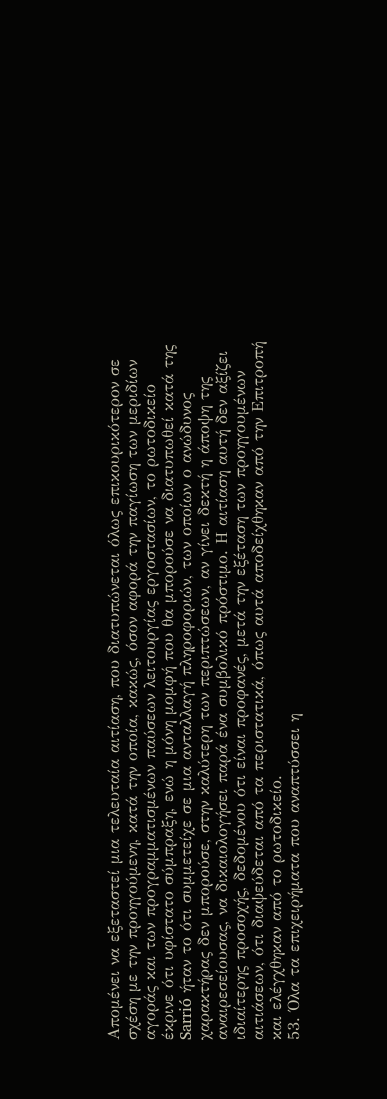Απομένει να εξεταστεί μια τελευταία αιτίαση, που διατυπώνεται όλως επικουρικότερον σε σχέση με την προηγούμενη, κατά την οποία, κακώς, όσον αφορά την παγίωση των μεριδίων αγοράς και των προγραμματισμένων παύσεων λειτουργίας εργοστασίων, το ρωτοδικείο έκρινε ότι υφίστατο σύμπραξη, ενώ η μόνη μομφή που θα μπορούσε να διατυπωθεί κατά της Sarrió ήταν το ότι συμμετείχε σε μια ανταλλαγή πληροφοριών, των οποίων ο ανώδυνος χαρακτήρας δεν μπορούσε, στην καλύτερη των περιπτώσεων, αν γίνει δεκτή η άποψη της αναιρεσείουσας, να δικαιολογήσει παρά ένα συμβολικό πρόστιμο. Η αιτίαση αυτή δεν αξίζει ιδιαίτερης προσοχής, δεδομένου ότι είναι προφανές, μετά την εξέταση των προηγουμένων αιτιάσεων, ότι διαψεύδεται από τα περιστατικά, όπως αυτά αποδείχθηκαν από την Επιτροπή και ελέγχθηκαν από το ρωτοδικείο.
53. Όλα τα επιχειρήματα που αναπτύσσει η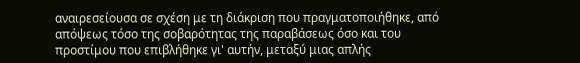αναιρεσείουσα σε σχέση με τη διάκριση που πραγματοποιήθηκε, από απόψεως τόσο της σοβαρότητας της παραβάσεως όσο και του προστίμου που επιβλήθηκε γι' αυτήν, μεταξύ μιας απλής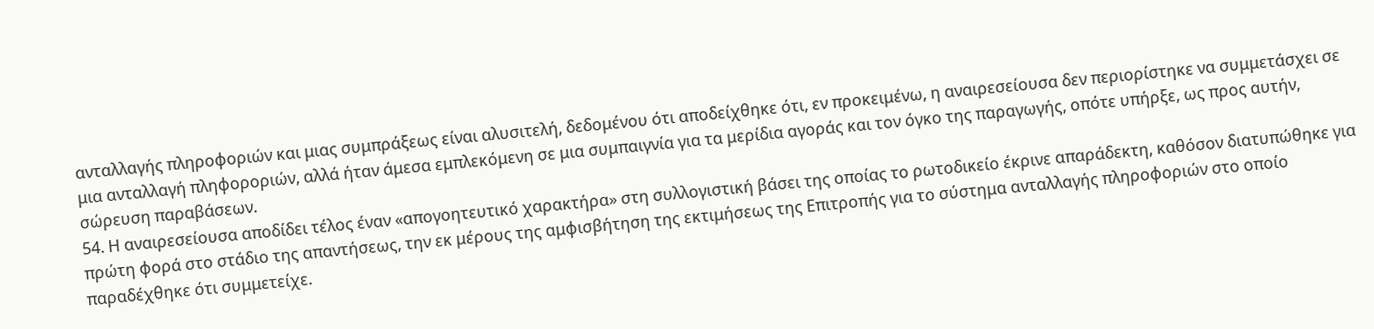ανταλλαγής πληροφοριών και μιας συμπράξεως είναι αλυσιτελή, δεδομένου ότι αποδείχθηκε ότι, εν προκειμένω, η αναιρεσείουσα δεν περιορίστηκε να συμμετάσχει σε μια ανταλλαγή πληφοροριών, αλλά ήταν άμεσα εμπλεκόμενη σε μια συμπαιγνία για τα μερίδια αγοράς και τον όγκο της παραγωγής, οπότε υπήρξε, ως προς αυτήν, σώρευση παραβάσεων.
54. Η αναιρεσείουσα αποδίδει τέλος έναν «απογοητευτικό χαρακτήρα» στη συλλογιστική βάσει της οποίας το ρωτοδικείο έκρινε απαράδεκτη, καθόσον διατυπώθηκε για πρώτη φορά στο στάδιο της απαντήσεως, την εκ μέρους της αμφισβήτηση της εκτιμήσεως της Επιτροπής για το σύστημα ανταλλαγής πληροφοριών στο οποίο παραδέχθηκε ότι συμμετείχε.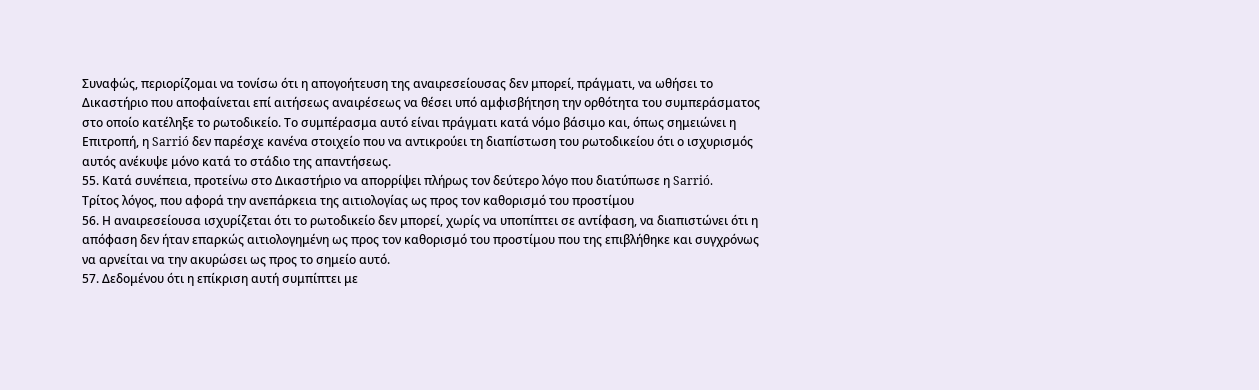Συναφώς, περιορίζομαι να τονίσω ότι η απογοήτευση της αναιρεσείουσας δεν μπορεί, πράγματι, να ωθήσει το Δικαστήριο που αποφαίνεται επί αιτήσεως αναιρέσεως να θέσει υπό αμφισβήτηση την ορθότητα του συμπεράσματος στο οποίο κατέληξε το ρωτοδικείο. Το συμπέρασμα αυτό είναι πράγματι κατά νόμο βάσιμο και, όπως σημειώνει η Επιτροπή, η Sarrió δεν παρέσχε κανένα στοιχείο που να αντικρούει τη διαπίστωση του ρωτοδικείου ότι ο ισχυρισμός αυτός ανέκυψε μόνο κατά το στάδιο της απαντήσεως.
55. Κατά συνέπεια, προτείνω στο Δικαστήριο να απορρίψει πλήρως τον δεύτερο λόγο που διατύπωσε η Sarrió.
Τρίτος λόγος, που αφορά την ανεπάρκεια της αιτιολογίας ως προς τον καθορισμό του προστίμου
56. Η αναιρεσείουσα ισχυρίζεται ότι το ρωτοδικείο δεν μπορεί, χωρίς να υποπίπτει σε αντίφαση, να διαπιστώνει ότι η απόφαση δεν ήταν επαρκώς αιτιολογημένη ως προς τον καθορισμό του προστίμου που της επιβλήθηκε και συγχρόνως να αρνείται να την ακυρώσει ως προς το σημείο αυτό.
57. Δεδομένου ότι η επίκριση αυτή συμπίπτει με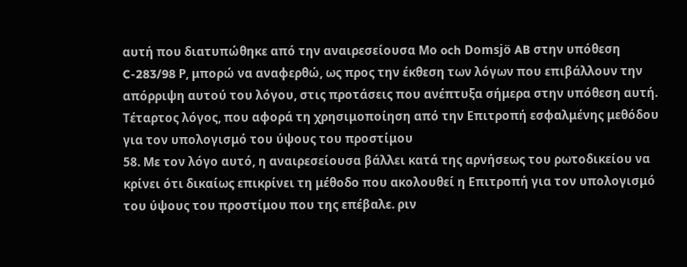αυτή που διατυπώθηκε από την αναιρεσείουσα Μο och Domsjö AB στην υπόθεση C-283/98 Ρ, μπορώ να αναφερθώ, ως προς την έκθεση των λόγων που επιβάλλουν την απόρριψη αυτού του λόγου, στις προτάσεις που ανέπτυξα σήμερα στην υπόθεση αυτή.
Τέταρτος λόγος, που αφορά τη χρησιμοποίηση από την Επιτροπή εσφαλμένης μεθόδου για τον υπολογισμό του ύψους του προστίμου
58. Με τον λόγο αυτό, η αναιρεσείουσα βάλλει κατά της αρνήσεως του ρωτοδικείου να κρίνει ότι δικαίως επικρίνει τη μέθοδο που ακολουθεί η Επιτροπή για τον υπολογισμό του ύψους του προστίμου που της επέβαλε. ριν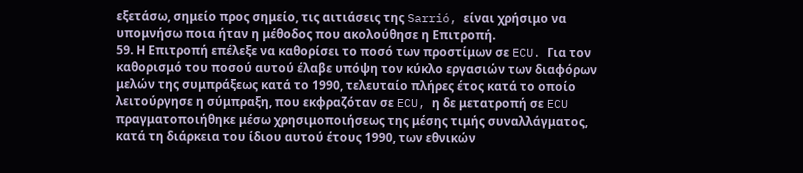εξετάσω, σημείο προς σημείο, τις αιτιάσεις της Sarrió, είναι χρήσιμο να υπομνήσω ποια ήταν η μέθοδος που ακολούθησε η Επιτροπή.
59. Η Επιτροπή επέλεξε να καθορίσει το ποσό των προστίμων σε ECU. Για τον καθορισμό του ποσού αυτού έλαβε υπόψη τον κύκλο εργασιών των διαφόρων μελών της συμπράξεως κατά το 1990, τελευταίο πλήρες έτος κατά το οποίο λειτούργησε η σύμπραξη, που εκφραζόταν σε ECU, η δε μετατροπή σε ECU πραγματοποιήθηκε μέσω χρησιμοποιήσεως της μέσης τιμής συναλλάγματος, κατά τη διάρκεια του ίδιου αυτού έτους 1990, των εθνικών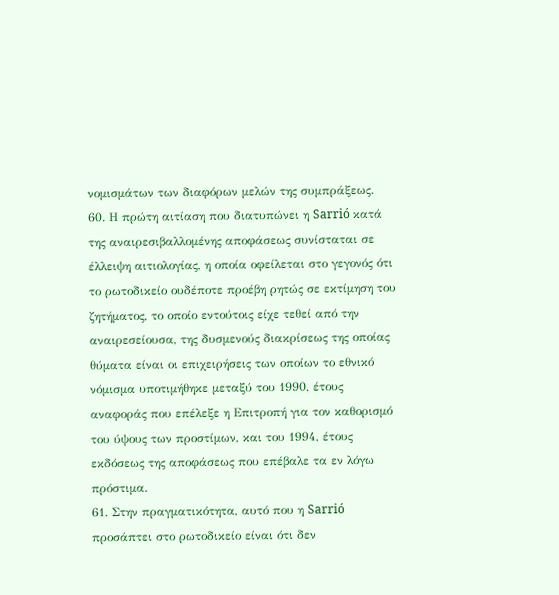νομισμάτων των διαφόρων μελών της συμπράξεως.
60. Η πρώτη αιτίαση που διατυπώνει η Sarrió κατά της αναιρεσιβαλλομένης αποφάσεως συνίσταται σε έλλειψη αιτιολογίας, η οποία οφείλεται στο γεγονός ότι το ρωτοδικείο ουδέποτε προέβη ρητώς σε εκτίμηση του ζητήματος, το οποίο εντούτοις είχε τεθεί από την αναιρεσείουσα, της δυσμενούς διακρίσεως της οποίας θύματα είναι οι επιχειρήσεις των οποίων το εθνικό νόμισμα υποτιμήθηκε μεταξύ του 1990, έτους αναφοράς που επέλεξε η Επιτροπή για τον καθορισμό του ύψους των προστίμων, και του 1994, έτους εκδόσεως της αποφάσεως που επέβαλε τα εν λόγω πρόστιμα.
61. Στην πραγματικότητα, αυτό που η Sarrió προσάπτει στο ρωτοδικείο είναι ότι δεν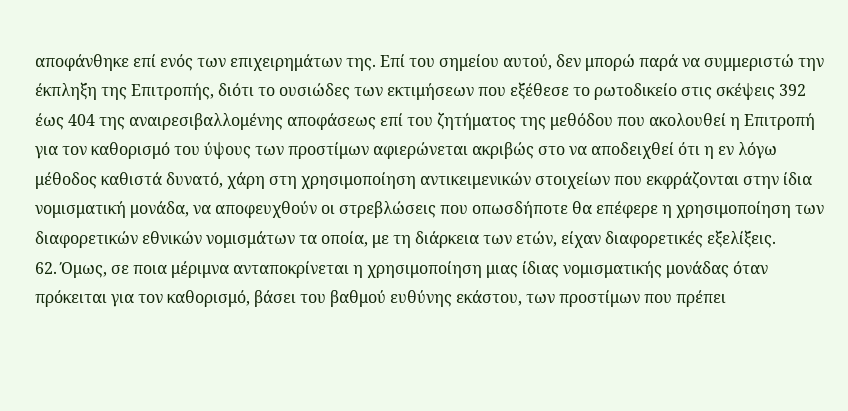αποφάνθηκε επί ενός των επιχειρημάτων της. Επί του σημείου αυτού, δεν μπορώ παρά να συμμεριστώ την έκπληξη της Επιτροπής, διότι το ουσιώδες των εκτιμήσεων που εξέθεσε το ρωτοδικείο στις σκέψεις 392 έως 404 της αναιρεσιβαλλομένης αποφάσεως επί του ζητήματος της μεθόδου που ακολουθεί η Επιτροπή για τον καθορισμό του ύψους των προστίμων αφιερώνεται ακριβώς στο να αποδειχθεί ότι η εν λόγω μέθοδος καθιστά δυνατό, χάρη στη χρησιμοποίηση αντικειμενικών στοιχείων που εκφράζονται στην ίδια νομισματική μονάδα, να αποφευχθούν οι στρεβλώσεις που οπωσδήποτε θα επέφερε η χρησιμοποίηση των διαφορετικών εθνικών νομισμάτων τα οποία, με τη διάρκεια των ετών, είχαν διαφορετικές εξελίξεις.
62. Όμως, σε ποια μέριμνα ανταποκρίνεται η χρησιμοποίηση μιας ίδιας νομισματικής μονάδας όταν πρόκειται για τον καθορισμό, βάσει του βαθμού ευθύνης εκάστου, των προστίμων που πρέπει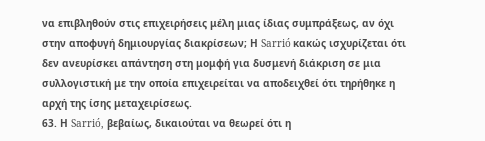να επιβληθούν στις επιχειρήσεις μέλη μιας ίδιας συμπράξεως, αν όχι στην αποφυγή δημιουργίας διακρίσεων; Η Sarrió κακώς ισχυρίζεται ότι δεν ανευρίσκει απάντηση στη μομφή για δυσμενή διάκριση σε μια συλλογιστική με την οποία επιχειρείται να αποδειχθεί ότι τηρήθηκε η αρχή της ίσης μεταχειρίσεως.
63. Η Sarrió, βεβαίως, δικαιούται να θεωρεί ότι η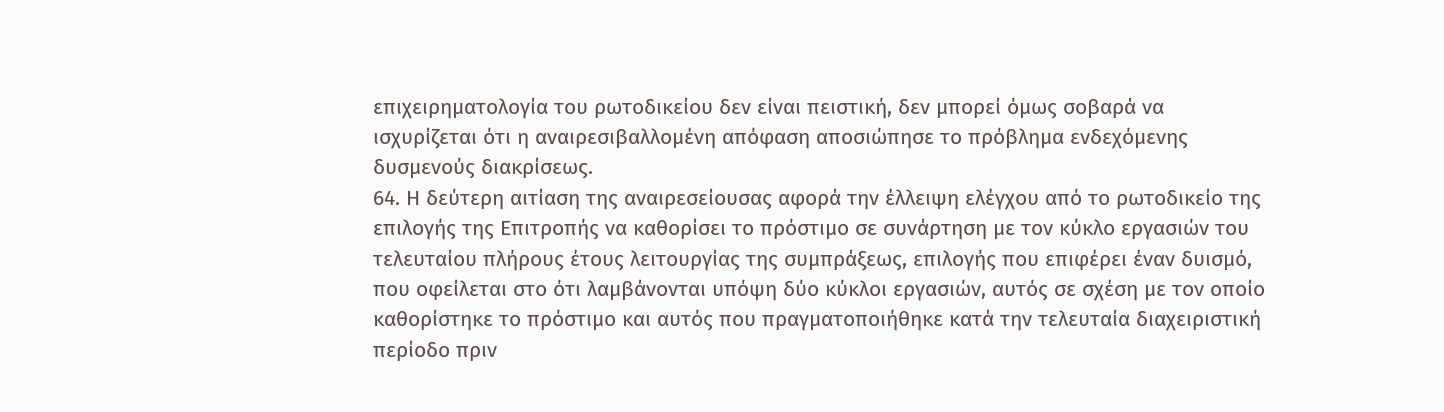επιχειρηματολογία του ρωτοδικείου δεν είναι πειστική, δεν μπορεί όμως σοβαρά να ισχυρίζεται ότι η αναιρεσιβαλλομένη απόφαση αποσιώπησε το πρόβλημα ενδεχόμενης δυσμενούς διακρίσεως.
64. Η δεύτερη αιτίαση της αναιρεσείουσας αφορά την έλλειψη ελέγχου από το ρωτοδικείο της επιλογής της Επιτροπής να καθορίσει το πρόστιμο σε συνάρτηση με τον κύκλο εργασιών του τελευταίου πλήρους έτους λειτουργίας της συμπράξεως, επιλογής που επιφέρει έναν δυισμό, που οφείλεται στο ότι λαμβάνονται υπόψη δύο κύκλοι εργασιών, αυτός σε σχέση με τον οποίο καθορίστηκε το πρόστιμο και αυτός που πραγματοποιήθηκε κατά την τελευταία διαχειριστική περίοδο πριν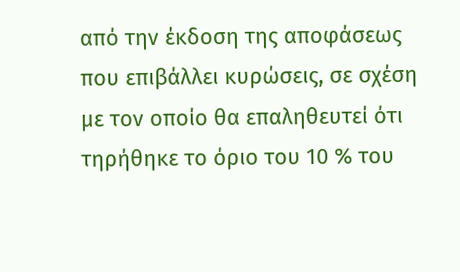από την έκδοση της αποφάσεως που επιβάλλει κυρώσεις, σε σχέση με τον οποίο θα επαληθευτεί ότι τηρήθηκε το όριο του 10 % του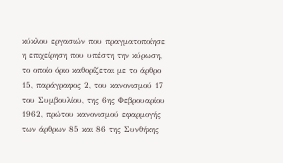κύκλου εργασιών που πραγματοποίησε η επιχείρηση που υπέστη την κύρωση, το οποίο όριο καθορίζεται με το άρθρο 15, παράγραφος 2, του κανονισμού 17 του Συμβουλίου, της 6ης Φεβρουαρίου 1962, πρώτου κανονισμού εφαρμογής των άρθρων 85 και 86 της Συνθήκης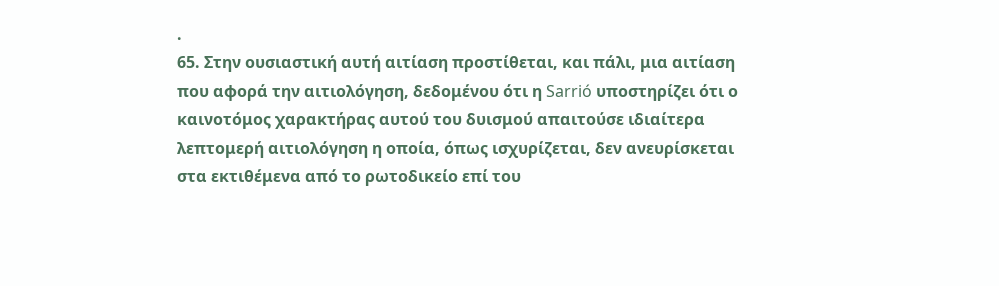.
65. Στην ουσιαστική αυτή αιτίαση προστίθεται, και πάλι, μια αιτίαση που αφορά την αιτιολόγηση, δεδομένου ότι η Sarrió υποστηρίζει ότι ο καινοτόμος χαρακτήρας αυτού του δυισμού απαιτούσε ιδιαίτερα λεπτομερή αιτιολόγηση η οποία, όπως ισχυρίζεται, δεν ανευρίσκεται στα εκτιθέμενα από το ρωτοδικείο επί του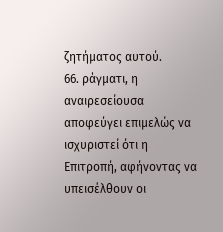ζητήματος αυτού.
66. ράγματι, η αναιρεσείουσα αποφεύγει επιμελώς να ισχυριστεί ότι η Επιτροπή, αφήνοντας να υπεισέλθουν οι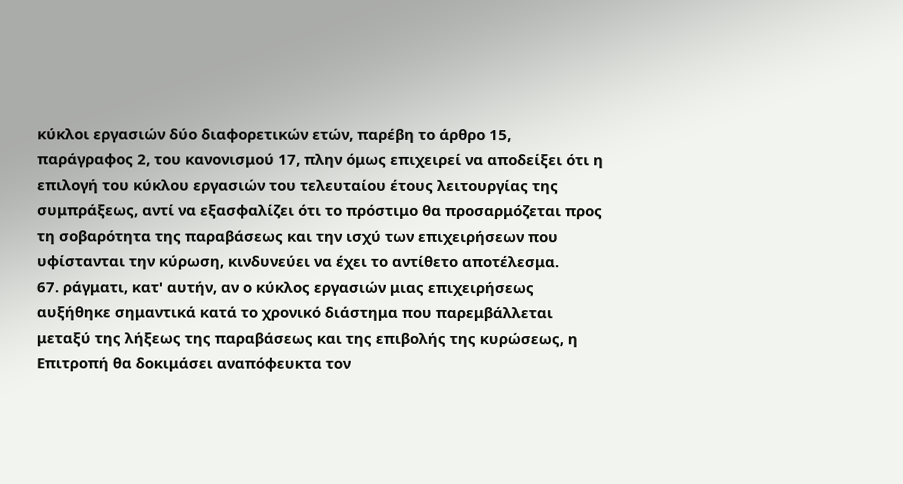κύκλοι εργασιών δύο διαφορετικών ετών, παρέβη το άρθρο 15, παράγραφος 2, του κανονισμού 17, πλην όμως επιχειρεί να αποδείξει ότι η επιλογή του κύκλου εργασιών του τελευταίου έτους λειτουργίας της συμπράξεως, αντί να εξασφαλίζει ότι το πρόστιμο θα προσαρμόζεται προς τη σοβαρότητα της παραβάσεως και την ισχύ των επιχειρήσεων που υφίστανται την κύρωση, κινδυνεύει να έχει το αντίθετο αποτέλεσμα.
67. ράγματι, κατ' αυτήν, αν ο κύκλος εργασιών μιας επιχειρήσεως αυξήθηκε σημαντικά κατά το χρονικό διάστημα που παρεμβάλλεται μεταξύ της λήξεως της παραβάσεως και της επιβολής της κυρώσεως, η Επιτροπή θα δοκιμάσει αναπόφευκτα τον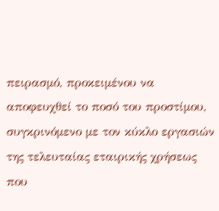πειρασμό, προκειμένου να αποφευχθεί το ποσό του προστίμου, συγκρινόμενο με τον κύκλο εργασιών της τελευταίας εταιρικής χρήσεως που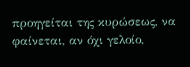προηγείται της κυρώσεως, να φαίνεται, αν όχι γελοίο,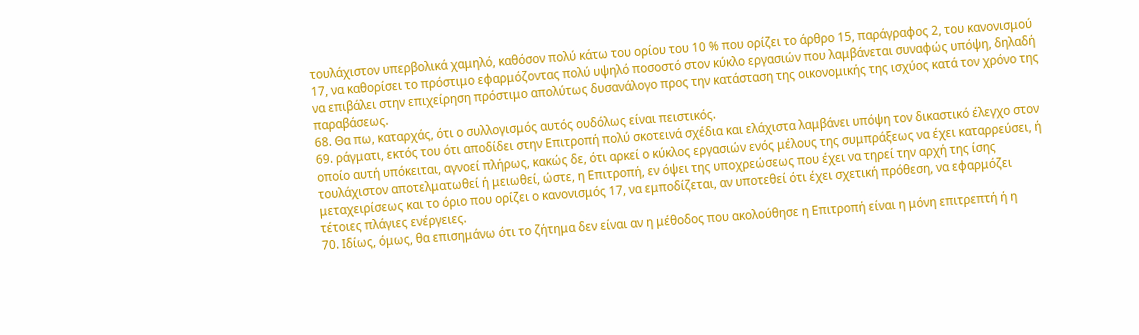τουλάχιστον υπερβολικά χαμηλό, καθόσον πολύ κάτω του ορίου του 10 % που ορίζει το άρθρο 15, παράγραφος 2, του κανονισμού 17, να καθορίσει το πρόστιμο εφαρμόζοντας πολύ υψηλό ποσοστό στον κύκλο εργασιών που λαμβάνεται συναφώς υπόψη, δηλαδή να επιβάλει στην επιχείρηση πρόστιμο απολύτως δυσανάλογο προς την κατάσταση της οικονομικής της ισχύος κατά τον χρόνο της παραβάσεως.
68. Θα πω, καταρχάς, ότι ο συλλογισμός αυτός ουδόλως είναι πειστικός.
69. ράγματι, εκτός του ότι αποδίδει στην Επιτροπή πολύ σκοτεινά σχέδια και ελάχιστα λαμβάνει υπόψη τον δικαστικό έλεγχο στον οποίο αυτή υπόκειται, αγνοεί πλήρως, κακώς δε, ότι αρκεί ο κύκλος εργασιών ενός μέλους της συμπράξεως να έχει καταρρεύσει, ή τουλάχιστον αποτελματωθεί ή μειωθεί, ώστε, η Επιτροπή, εν όψει της υποχρεώσεως που έχει να τηρεί την αρχή της ίσης μεταχειρίσεως και το όριο που ορίζει ο κανονισμός 17, να εμποδίζεται, αν υποτεθεί ότι έχει σχετική πρόθεση, να εφαρμόζει τέτοιες πλάγιες ενέργειες.
70. Ιδίως, όμως, θα επισημάνω ότι το ζήτημα δεν είναι αν η μέθοδος που ακολούθησε η Επιτροπή είναι η μόνη επιτρεπτή ή η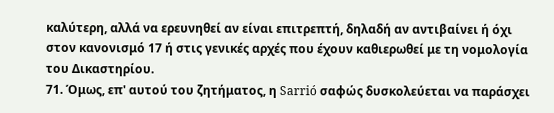καλύτερη, αλλά να ερευνηθεί αν είναι επιτρεπτή, δηλαδή αν αντιβαίνει ή όχι στον κανονισμό 17 ή στις γενικές αρχές που έχουν καθιερωθεί με τη νομολογία του Δικαστηρίου.
71. Όμως, επ' αυτού του ζητήματος, η Sarrió σαφώς δυσκολεύεται να παράσχει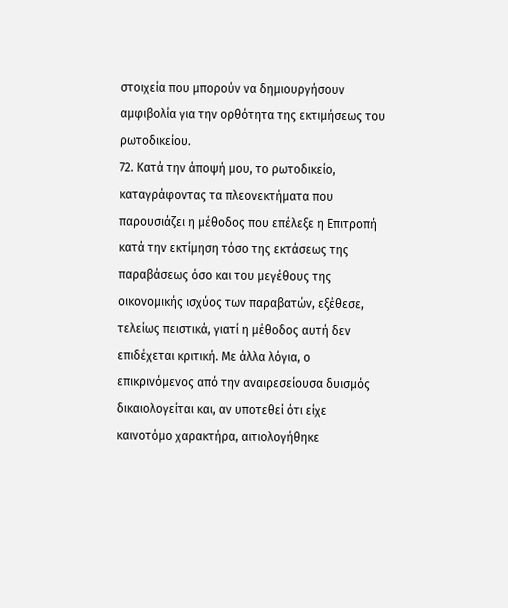στοιχεία που μπορούν να δημιουργήσουν αμφιβολία για την ορθότητα της εκτιμήσεως του ρωτοδικείου.
72. Κατά την άποψή μου, το ρωτοδικείο, καταγράφοντας τα πλεονεκτήματα που παρουσιάζει η μέθοδος που επέλεξε η Επιτροπή κατά την εκτίμηση τόσο της εκτάσεως της παραβάσεως όσο και του μεγέθους της οικονομικής ισχύος των παραβατών, εξέθεσε, τελείως πειστικά, γιατί η μέθοδος αυτή δεν επιδέχεται κριτική. Με άλλα λόγια, ο επικρινόμενος από την αναιρεσείουσα δυισμός δικαιολογείται και, αν υποτεθεί ότι είχε καινοτόμο χαρακτήρα, αιτιολογήθηκε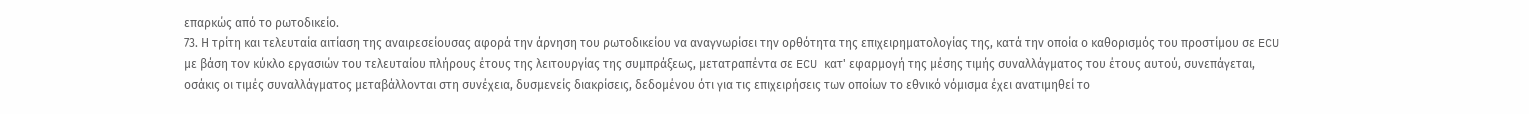επαρκώς από το ρωτοδικείο.
73. Η τρίτη και τελευταία αιτίαση της αναιρεσείουσας αφορά την άρνηση του ρωτοδικείου να αναγνωρίσει την ορθότητα της επιχειρηματολογίας της, κατά την οποία ο καθορισμός του προστίμου σε ECU με βάση τον κύκλο εργασιών του τελευταίου πλήρους έτους της λειτουργίας της συμπράξεως, μετατραπέντα σε ECU κατ' εφαρμογή της μέσης τιμής συναλλάγματος του έτους αυτού, συνεπάγεται, οσάκις οι τιμές συναλλάγματος μεταβάλλονται στη συνέχεια, δυσμενείς διακρίσεις, δεδομένου ότι για τις επιχειρήσεις των οποίων το εθνικό νόμισμα έχει ανατιμηθεί το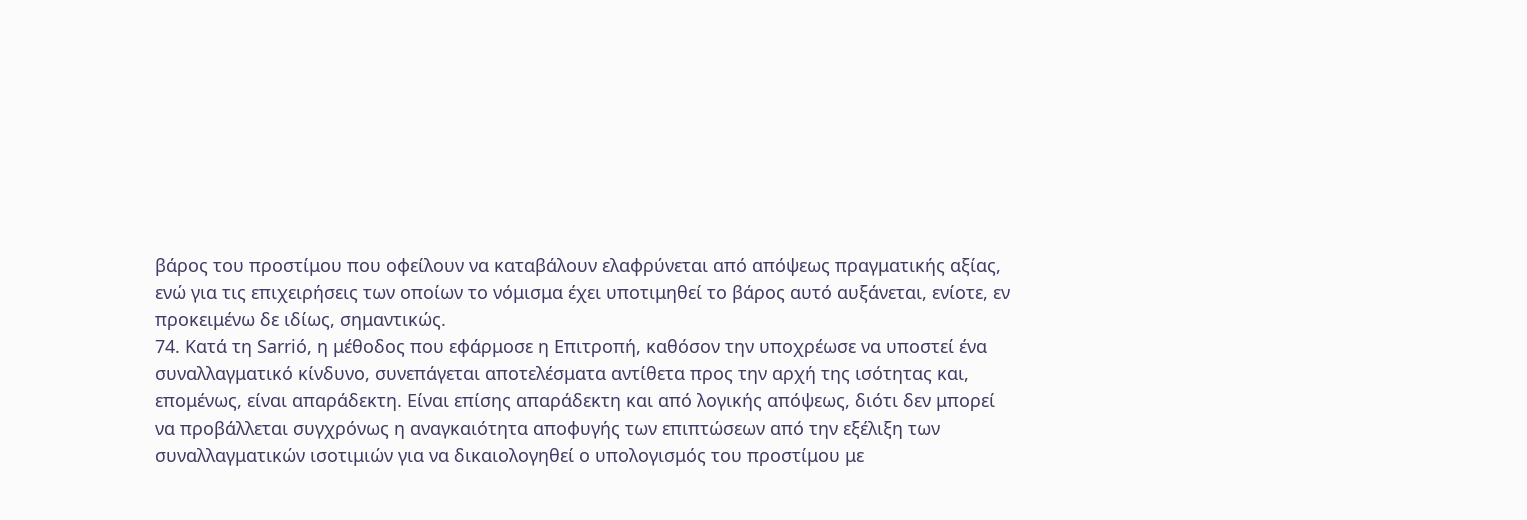βάρος του προστίμου που οφείλουν να καταβάλουν ελαφρύνεται από απόψεως πραγματικής αξίας, ενώ για τις επιχειρήσεις των οποίων το νόμισμα έχει υποτιμηθεί το βάρος αυτό αυξάνεται, ενίοτε, εν προκειμένω δε ιδίως, σημαντικώς.
74. Κατά τη Sarrió, η μέθοδος που εφάρμοσε η Επιτροπή, καθόσον την υποχρέωσε να υποστεί ένα συναλλαγματικό κίνδυνο, συνεπάγεται αποτελέσματα αντίθετα προς την αρχή της ισότητας και, επομένως, είναι απαράδεκτη. Είναι επίσης απαράδεκτη και από λογικής απόψεως, διότι δεν μπορεί να προβάλλεται συγχρόνως η αναγκαιότητα αποφυγής των επιπτώσεων από την εξέλιξη των συναλλαγματικών ισοτιμιών για να δικαιολογηθεί ο υπολογισμός του προστίμου με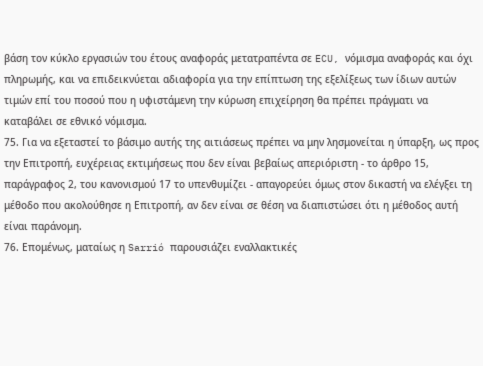βάση τον κύκλο εργασιών του έτους αναφοράς μετατραπέντα σε ECU, νόμισμα αναφοράς και όχι πληρωμής, και να επιδεικνύεται αδιαφορία για την επίπτωση της εξελίξεως των ίδιων αυτών τιμών επί του ποσού που η υφιστάμενη την κύρωση επιχείρηση θα πρέπει πράγματι να καταβάλει σε εθνικό νόμισμα.
75. Για να εξεταστεί το βάσιμο αυτής της αιτιάσεως πρέπει να μην λησμονείται η ύπαρξη, ως προς την Επιτροπή, ευχέρειας εκτιμήσεως που δεν είναι βεβαίως απεριόριστη - το άρθρο 15, παράγραφος 2, του κανονισμού 17 το υπενθυμίζει - απαγορεύει όμως στον δικαστή να ελέγξει τη μέθοδο που ακολούθησε η Επιτροπή, αν δεν είναι σε θέση να διαπιστώσει ότι η μέθοδος αυτή είναι παράνομη.
76. Επομένως, ματαίως η Sarrió παρουσιάζει εναλλακτικές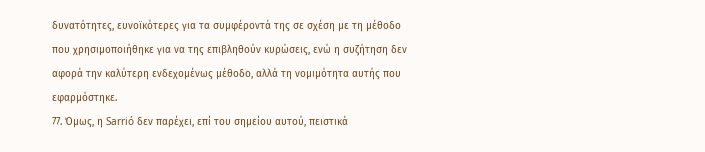δυνατότητες, ευνοϊκότερες για τα συμφέροντά της σε σχέση με τη μέθοδο που χρησιμοποιήθηκε για να της επιβληθούν κυρώσεις, ενώ η συζήτηση δεν αφορά την καλύτερη ενδεχομένως μέθοδο, αλλά τη νομιμότητα αυτής που εφαρμόστηκε.
77. Όμως, η Sarrió δεν παρέχει, επί του σημείου αυτού, πειστικά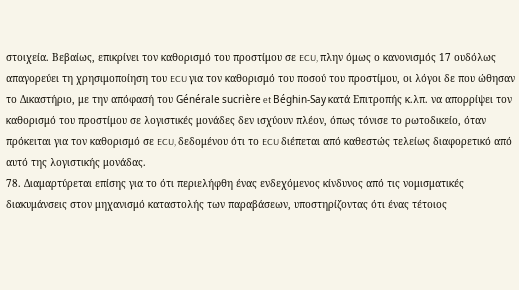στοιχεία. Βεβαίως, επικρίνει τον καθορισμό του προστίμου σε ECU, πλην όμως ο κανονισμός 17 ουδόλως απαγορεύει τη χρησιμοποίηση του ECU για τον καθορισμό του ποσού του προστίμου, οι λόγοι δε που ώθησαν το Δικαστήριο, με την απόφασή του Générale sucrière et Béghin-Say κατά Επιτροπής κ.λπ. να απορρίψει τον καθορισμό του προστίμου σε λογιστικές μονάδες δεν ισχύουν πλέον, όπως τόνισε το ρωτοδικείο, όταν πρόκειται για τον καθορισμό σε ECU, δεδομένου ότι το ECU διέπεται από καθεστώς τελείως διαφορετικό από αυτό της λογιστικής μονάδας.
78. Διαμαρτύρεται επίσης για το ότι περιελήφθη ένας ενδεχόμενος κίνδυνος από τις νομισματικές διακυμάνσεις στον μηχανισμό καταστολής των παραβάσεων, υποστηρίζοντας ότι ένας τέτοιος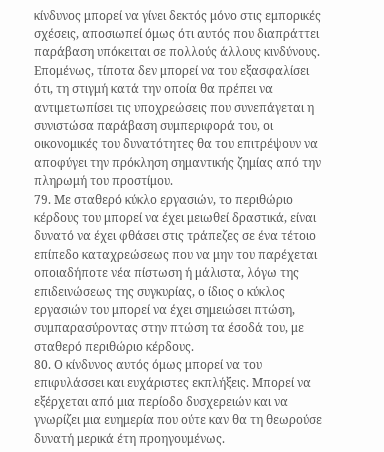κίνδυνος μπορεί να γίνει δεκτός μόνο στις εμπορικές σχέσεις, αποσιωπεί όμως ότι αυτός που διαπράττει παράβαση υπόκειται σε πολλούς άλλους κινδύνους. Επομένως, τίποτα δεν μπορεί να του εξασφαλίσει ότι, τη στιγμή κατά την οποία θα πρέπει να αντιμετωπίσει τις υποχρεώσεις που συνεπάγεται η συνιστώσα παράβαση συμπεριφορά του, οι οικονομικές του δυνατότητες θα του επιτρέψουν να αποφύγει την πρόκληση σημαντικής ζημίας από την πληρωμή του προστίμου.
79. Με σταθερό κύκλο εργασιών, το περιθώριο κέρδους του μπορεί να έχει μειωθεί δραστικά, είναι δυνατό να έχει φθάσει στις τράπεζες σε ένα τέτοιο επίπεδο καταχρεώσεως που να μην του παρέχεται οποιαδήποτε νέα πίστωση ή μάλιστα, λόγω της επιδεινώσεως της συγκυρίας, ο ίδιος ο κύκλος εργασιών του μπορεί να έχει σημειώσει πτώση, συμπαρασύροντας στην πτώση τα έσοδά του, με σταθερό περιθώριο κέρδους.
80. Ο κίνδυνος αυτός όμως μπορεί να του επιφυλάσσει και ευχάριστες εκπλήξεις. Μπορεί να εξέρχεται από μια περίοδο δυσχερειών και να γνωρίζει μια ευημερία που ούτε καν θα τη θεωρούσε δυνατή μερικά έτη προηγουμένως.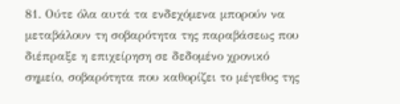81. Ούτε όλα αυτά τα ενδεχόμενα μπορούν να μεταβάλουν τη σοβαρότητα της παραβάσεως που διέπραξε η επιχείρηση σε δεδομένο χρονικό σημείο, σοβαρότητα που καθορίζει το μέγεθος της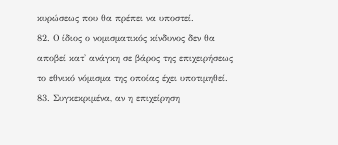κυρώσεως που θα πρέπει να υποστεί.
82. Ο ίδιος ο νομισματικός κίνδυνος δεν θα αποβεί κατ' ανάγκη σε βάρος της επιχειρήσεως το εθνικό νόμισμα της οποίας έχει υποτιμηθεί.
83. Συγκεκριμένα, αν η επιχείρηση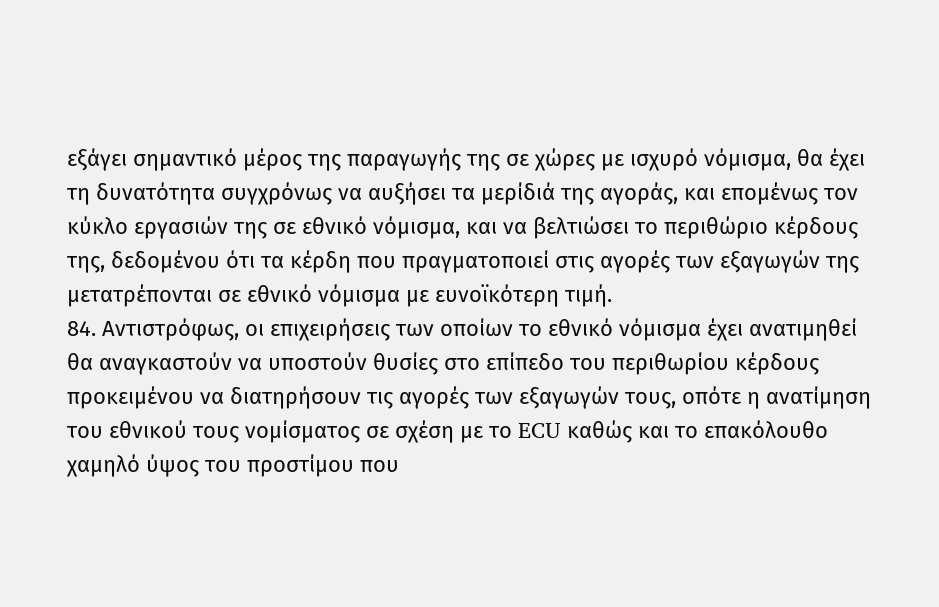εξάγει σημαντικό μέρος της παραγωγής της σε χώρες με ισχυρό νόμισμα, θα έχει τη δυνατότητα συγχρόνως να αυξήσει τα μερίδιά της αγοράς, και επομένως τον κύκλο εργασιών της σε εθνικό νόμισμα, και να βελτιώσει το περιθώριο κέρδους της, δεδομένου ότι τα κέρδη που πραγματοποιεί στις αγορές των εξαγωγών της μετατρέπονται σε εθνικό νόμισμα με ευνοϊκότερη τιμή.
84. Αντιστρόφως, οι επιχειρήσεις των οποίων το εθνικό νόμισμα έχει ανατιμηθεί θα αναγκαστούν να υποστούν θυσίες στο επίπεδο του περιθωρίου κέρδους προκειμένου να διατηρήσουν τις αγορές των εξαγωγών τους, οπότε η ανατίμηση του εθνικού τους νομίσματος σε σχέση με το ECU καθώς και το επακόλουθο χαμηλό ύψος του προστίμου που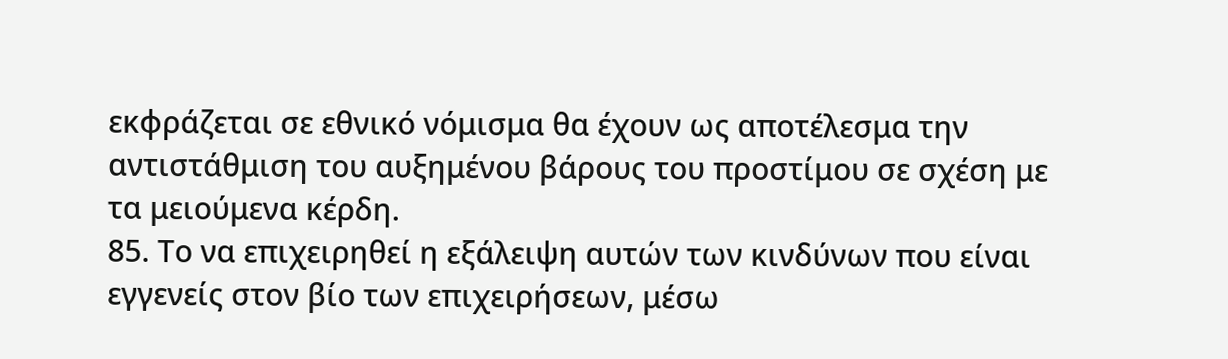εκφράζεται σε εθνικό νόμισμα θα έχουν ως αποτέλεσμα την αντιστάθμιση του αυξημένου βάρους του προστίμου σε σχέση με τα μειούμενα κέρδη.
85. Το να επιχειρηθεί η εξάλειψη αυτών των κινδύνων που είναι εγγενείς στον βίο των επιχειρήσεων, μέσω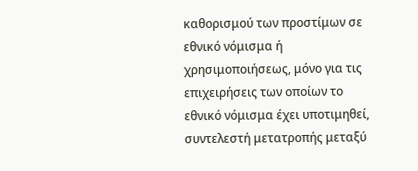καθορισμού των προστίμων σε εθνικό νόμισμα ή χρησιμοποιήσεως, μόνο για τις επιχειρήσεις των οποίων το εθνικό νόμισμα έχει υποτιμηθεί, συντελεστή μετατροπής μεταξύ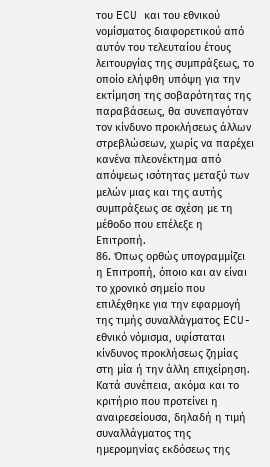του ECU και του εθνικού νομίσματος διαφορετικού από αυτόν του τελευταίου έτους λειτουργίας της συμπράξεως, το οποίο ελήφθη υπόψη για την εκτίμηση της σοβαρότητας της παραβάσεως, θα συνεπαγόταν τον κίνδυνο προκλήσεως άλλων στρεβλώσεων, χωρίς να παρέχει κανένα πλεονέκτημα από απόψεως ισότητας μεταξύ των μελών μιας και της αυτής συμπράξεως σε σχέση με τη μέθοδο που επέλεξε η Επιτροπή.
86. Όπως ορθώς υπογραμμίζει η Επιτροπή, όποιο και αν είναι το χρονικό σημείο που επιλέχθηκε για την εφαρμογή της τιμής συναλλάγματος ECU-εθνικό νόμισμα, υφίσταται κίνδυνος προκλήσεως ζημίας στη μία ή την άλλη επιχείρηση. Κατά συνέπεια, ακόμα και το κριτήριο που προτείνει η αναιρεσείουσα, δηλαδή η τιμή συναλλάγματος της ημερομηνίας εκδόσεως της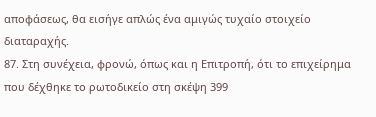αποφάσεως, θα εισήγε απλώς ένα αμιγώς τυχαίο στοιχείο διαταραχής.
87. Στη συνέχεια, φρονώ, όπως και η Επιτροπή, ότι το επιχείρημα που δέχθηκε το ρωτοδικείο στη σκέψη 399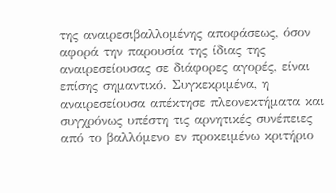της αναιρεσιβαλλομένης αποφάσεως, όσον αφορά την παρουσία της ίδιας της αναιρεσείουσας σε διάφορες αγορές, είναι επίσης σημαντικό. Συγκεκριμένα, η αναιρεσείουσα απέκτησε πλεονεκτήματα και συγχρόνως υπέστη τις αρνητικές συνέπειες από το βαλλόμενο εν προκειμένω κριτήριο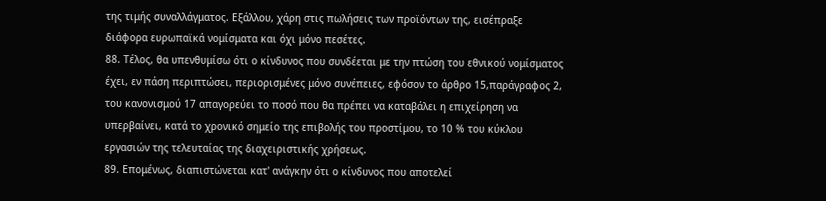της τιμής συναλλάγματος. Εξάλλου, χάρη στις πωλήσεις των προϊόντων της, εισέπραξε διάφορα ευρωπαϊκά νομίσματα και όχι μόνο πεσέτες.
88. Τέλος, θα υπενθυμίσω ότι ο κίνδυνος που συνδέεται με την πτώση του εθνικού νομίσματος έχει, εν πάση περιπτώσει, περιορισμένες μόνο συνέπειες, εφόσον το άρθρο 15,παράγραφος 2, του κανονισμού 17 απαγορεύει το ποσό που θα πρέπει να καταβάλει η επιχείρηση να υπερβαίνει, κατά το χρονικό σημείο της επιβολής του προστίμου, το 10 % του κύκλου εργασιών της τελευταίας της διαχειριστικής χρήσεως.
89. Επομένως, διαπιστώνεται κατ' ανάγκην ότι ο κίνδυνος που αποτελεί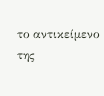το αντικείμενο της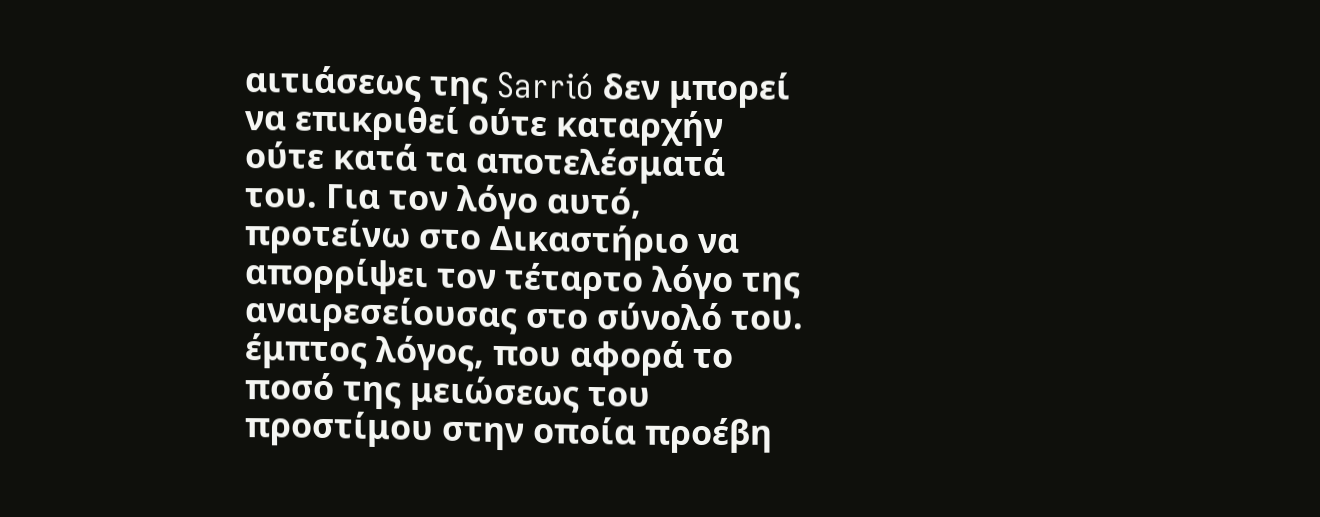αιτιάσεως της Sarrió δεν μπορεί να επικριθεί ούτε καταρχήν ούτε κατά τα αποτελέσματά του. Για τον λόγο αυτό, προτείνω στο Δικαστήριο να απορρίψει τον τέταρτο λόγο της αναιρεσείουσας στο σύνολό του.
έμπτος λόγος, που αφορά το ποσό της μειώσεως του προστίμου στην οποία προέβη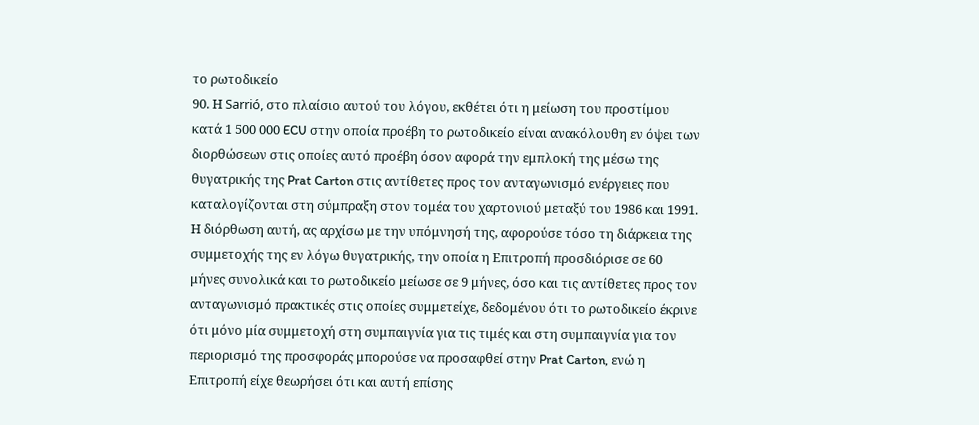το ρωτοδικείο
90. Η Sarrió, στο πλαίσιο αυτού του λόγου, εκθέτει ότι η μείωση του προστίμου κατά 1 500 000 ECU στην οποία προέβη το ρωτοδικείο είναι ανακόλουθη εν όψει των διορθώσεων στις οποίες αυτό προέβη όσον αφορά την εμπλοκή της μέσω της θυγατρικής της Prat Carton στις αντίθετες προς τον ανταγωνισμό ενέργειες που καταλογίζονται στη σύμπραξη στον τομέα του χαρτονιού μεταξύ του 1986 και 1991. Η διόρθωση αυτή, ας αρχίσω με την υπόμνησή της, αφορούσε τόσο τη διάρκεια της συμμετοχής της εν λόγω θυγατρικής, την οποία η Επιτροπή προσδιόρισε σε 60 μήνες συνολικά και το ρωτοδικείο μείωσε σε 9 μήνες, όσο και τις αντίθετες προς τον ανταγωνισμό πρακτικές στις οποίες συμμετείχε, δεδομένου ότι το ρωτοδικείο έκρινε ότι μόνο μία συμμετοχή στη συμπαιγνία για τις τιμές και στη συμπαιγνία για τον περιορισμό της προσφοράς μπορούσε να προσαφθεί στην Prat Carton, ενώ η Επιτροπή είχε θεωρήσει ότι και αυτή επίσης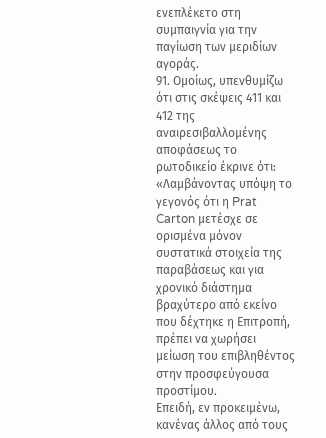ενεπλέκετο στη συμπαιγνία για την παγίωση των μεριδίων αγοράς.
91. Ομοίως, υπενθυμίζω ότι στις σκέψεις 411 και 412 της αναιρεσιβαλλομένης αποφάσεως το ρωτοδικείο έκρινε ότι:
«Λαμβάνοντας υπόψη το γεγονός ότι η Prat Carton μετέσχε σε ορισμένα μόνον συστατικά στοιχεία της παραβάσεως και για χρονικό διάστημα βραχύτερο από εκείνο που δέχτηκε η Επιτροπή, πρέπει να χωρήσει μείωση του επιβληθέντος στην προσφεύγουσα προστίμου.
Επειδή, εν προκειμένω, κανένας άλλος από τους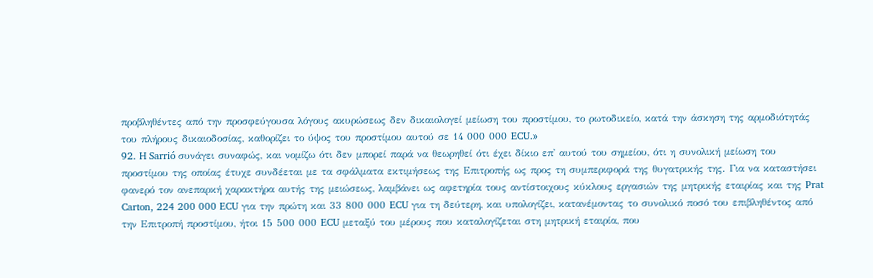προβληθέντες από την προσφεύγουσα λόγους ακυρώσεως δεν δικαιολογεί μείωση του προστίμου, το ρωτοδικείο, κατά την άσκηση της αρμοδιότητάς του πλήρους δικαιοδοσίας, καθορίζει το ύψος του προστίμου αυτού σε 14 000 000 ECU.»
92. H Sarrió συνάγει συναφώς, και νομίζω ότι δεν μπορεί παρά να θεωρηθεί ότι έχει δίκιο επ' αυτού του σημείου, ότι η συνολική μείωση του προστίμου της οποίας έτυχε συνδέεται με τα σφάλματα εκτιμήσεως της Επιτροπής ως προς τη συμπεριφορά της θυγατρικής της. Για να καταστήσει φανερό τον ανεπαρκή χαρακτήρα αυτής της μειώσεως, λαμβάνει ως αφετηρία τους αντίστοιχους κύκλους εργασιών της μητρικής εταιρίας και της Prat Carton, 224 200 000 ECU για την πρώτη και 33 800 000 ECU για τη δεύτερη, και υπολογίζει, κατανέμοντας το συνολικό ποσό του επιβληθέντος από την Επιτροπή προστίμου, ήτοι 15 500 000 ECU μεταξύ του μέρους που καταλογίζεται στη μητρική εταιρία, που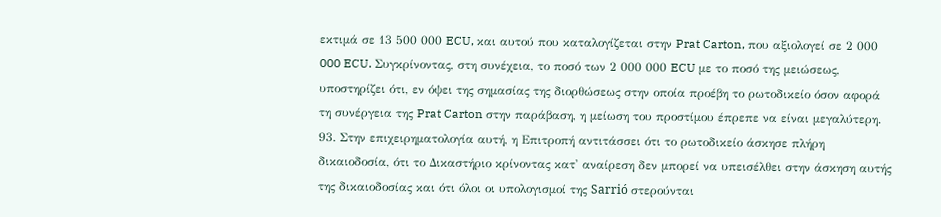εκτιμά σε 13 500 000 ECU, και αυτού που καταλογίζεται στην Prat Carton, που αξιολογεί σε 2 000 000 ECU. Συγκρίνοντας, στη συνέχεια, το ποσό των 2 000 000 ECU με το ποσό της μειώσεως, υποστηρίζει ότι, εν όψει της σημασίας της διορθώσεως στην οποία προέβη το ρωτοδικείο όσον αφορά τη συνέργεια της Prat Carton στην παράβαση, η μείωση του προστίμου έπρεπε να είναι μεγαλύτερη.
93. Στην επιχειρηματολογία αυτή, η Επιτροπή αντιτάσσει ότι το ρωτοδικείο άσκησε πλήρη δικαιοδοσία, ότι το Δικαστήριο κρίνοντας κατ' αναίρεση δεν μπορεί να υπεισέλθει στην άσκηση αυτής της δικαιοδοσίας και ότι όλοι οι υπολογισμοί της Sarrió στερούνται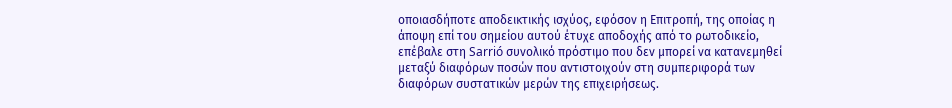οποιασδήποτε αποδεικτικής ισχύος, εφόσον η Επιτροπή, της οποίας η άποψη επί του σημείου αυτού έτυχε αποδοχής από το ρωτοδικείο, επέβαλε στη Sarrió συνολικό πρόστιμο που δεν μπορεί να κατανεμηθεί μεταξύ διαφόρων ποσών που αντιστοιχούν στη συμπεριφορά των διαφόρων συστατικών μερών της επιχειρήσεως.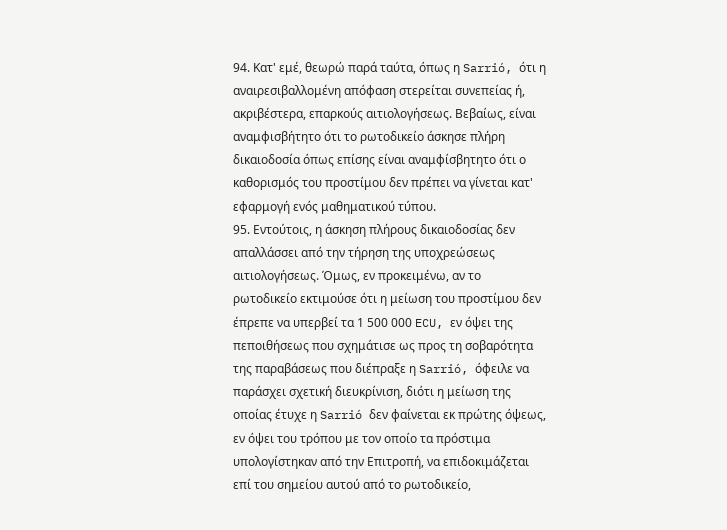94. Κατ' εμέ, θεωρώ παρά ταύτα, όπως η Sarrió, ότι η αναιρεσιβαλλομένη απόφαση στερείται συνεπείας ή, ακριβέστερα, επαρκούς αιτιολογήσεως. Βεβαίως, είναι αναμφισβήτητο ότι το ρωτοδικείο άσκησε πλήρη δικαιοδοσία όπως επίσης είναι αναμφίσβητητο ότι ο καθορισμός του προστίμου δεν πρέπει να γίνεται κατ' εφαρμογή ενός μαθηματικού τύπου.
95. Εντούτοις, η άσκηση πλήρους δικαιοδοσίας δεν απαλλάσσει από την τήρηση της υποχρεώσεως αιτιολογήσεως. Όμως, εν προκειμένω, αν το ρωτοδικείο εκτιμούσε ότι η μείωση του προστίμου δεν έπρεπε να υπερβεί τα 1 500 000 ECU, εν όψει της πεποιθήσεως που σχημάτισε ως προς τη σοβαρότητα της παραβάσεως που διέπραξε η Sarrió, όφειλε να παράσχει σχετική διευκρίνιση, διότι η μείωση της οποίας έτυχε η Sarrió δεν φαίνεται εκ πρώτης όψεως, εν όψει του τρόπου με τον οποίο τα πρόστιμα υπολογίστηκαν από την Επιτροπή, να επιδοκιμάζεται επί του σημείου αυτού από το ρωτοδικείο,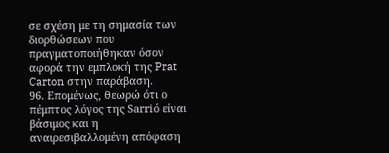σε σχέση με τη σημασία των διορθώσεων που πραγματοποιήθηκαν όσον αφορά την εμπλοκή της Prat Carton στην παράβαση.
96. Επομένως, θεωρώ ότι ο πέμπτος λόγος της Sarrió είναι βάσιμος και η αναιρεσιβαλλομένη απόφαση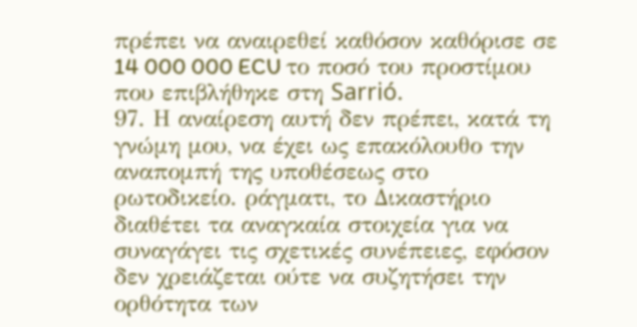πρέπει να αναιρεθεί καθόσον καθόρισε σε 14 000 000 ECU το ποσό του προστίμου που επιβλήθηκε στη Sarrió.
97. Η αναίρεση αυτή δεν πρέπει, κατά τη γνώμη μου, να έχει ως επακόλουθο την αναπομπή της υποθέσεως στο ρωτοδικείο. ράγματι, το Δικαστήριο διαθέτει τα αναγκαία στοιχεία για να συναγάγει τις σχετικές συνέπειες, εφόσον δεν χρειάζεται ούτε να συζητήσει την ορθότητα των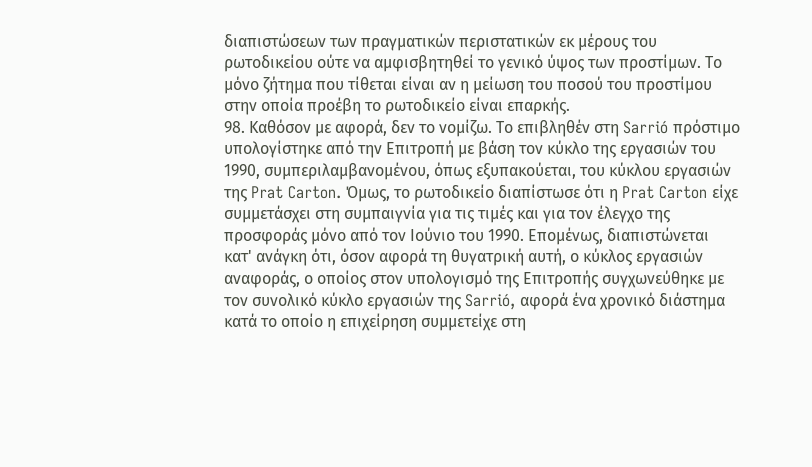διαπιστώσεων των πραγματικών περιστατικών εκ μέρους του ρωτοδικείου ούτε να αμφισβητηθεί το γενικό ύψος των προστίμων. Το μόνο ζήτημα που τίθεται είναι αν η μείωση του ποσού του προστίμου στην οποία προέβη το ρωτοδικείο είναι επαρκής.
98. Καθόσον με αφορά, δεν το νομίζω. Το επιβληθέν στη Sarrió πρόστιμο υπολογίστηκε από την Επιτροπή με βάση τον κύκλο της εργασιών του 1990, συμπεριλαμβανομένου, όπως εξυπακούεται, του κύκλου εργασιών της Prat Carton. Όμως, το ρωτοδικείο διαπίστωσε ότι η Prat Carton είχε συμμετάσχει στη συμπαιγνία για τις τιμές και για τον έλεγχο της προσφοράς μόνο από τον Ιούνιο του 1990. Επομένως, διαπιστώνεται κατ' ανάγκη ότι, όσον αφορά τη θυγατρική αυτή, ο κύκλος εργασιών αναφοράς, ο οποίος στον υπολογισμό της Επιτροπής συγχωνεύθηκε με τον συνολικό κύκλο εργασιών της Sarrió, αφορά ένα χρονικό διάστημα κατά το οποίο η επιχείρηση συμμετείχε στη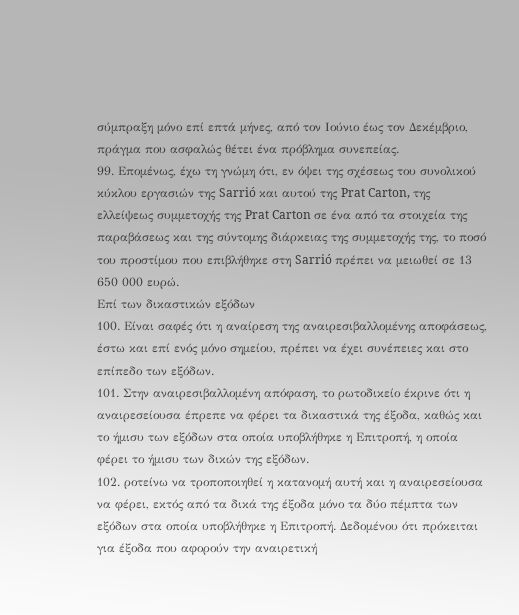σύμπραξη μόνο επί επτά μήνες, από τον Ιούνιο έως τον Δεκέμβριο, πράγμα που ασφαλώς θέτει ένα πρόβλημα συνεπείας.
99. Επομένως, έχω τη γνώμη ότι, εν όψει της σχέσεως του συνολικού κύκλου εργασιών της Sarrió και αυτού της Prat Carton, της ελλείψεως συμμετοχής της Prat Carton σε ένα από τα στοιχεία της παραβάσεως και της σύντομης διάρκειας της συμμετοχής της, το ποσό του προστίμου που επιβλήθηκε στη Sarrió πρέπει να μειωθεί σε 13 650 000 ευρώ.
Επί των δικαστικών εξόδων
100. Είναι σαφές ότι η αναίρεση της αναιρεσιβαλλομένης αποφάσεως, έστω και επί ενός μόνο σημείου, πρέπει να έχει συνέπειες και στο επίπεδο των εξόδων.
101. Στην αναιρεσιβαλλομένη απόφαση, το ρωτοδικείο έκρινε ότι η αναιρεσείουσα έπρεπε να φέρει τα δικαστικά της έξοδα, καθώς και το ήμισυ των εξόδων στα οποία υποβλήθηκε η Επιτροπή, η οποία φέρει το ήμισυ των δικών της εξόδων.
102. ροτείνω να τροποποιηθεί η κατανομή αυτή και η αναιρεσείουσα να φέρει, εκτός από τα δικά της έξοδα μόνο τα δύο πέμπτα των εξόδων στα οποία υποβλήθηκε η Επιτροπή. Δεδομένου ότι πρόκειται για έξοδα που αφορούν την αναιρετική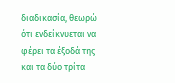διαδικασία, θεωρώ ότι ενδείκνυεται να φέρει τα έξοδά της και τα δύο τρίτα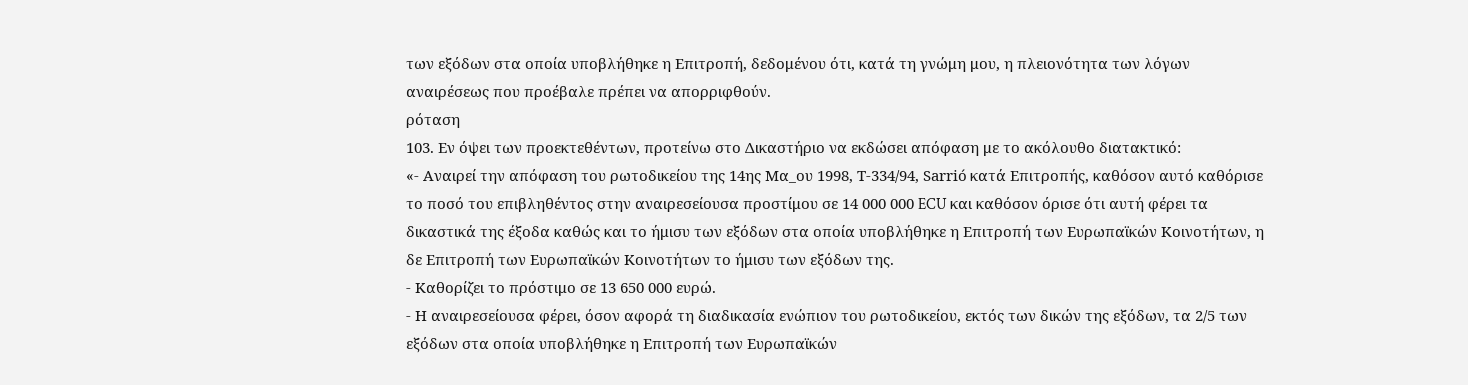των εξόδων στα οποία υποβλήθηκε η Επιτροπή, δεδομένου ότι, κατά τη γνώμη μου, η πλειονότητα των λόγων αναιρέσεως που προέβαλε πρέπει να απορριφθούν.
ρόταση
103. Εν όψει των προεκτεθέντων, προτείνω στο Δικαστήριο να εκδώσει απόφαση με το ακόλουθο διατακτικό:
«- Αναιρεί την απόφαση του ρωτοδικείου της 14ης Μα_ου 1998, Τ-334/94, Sarrió κατά Επιτροπής, καθόσον αυτό καθόρισε το ποσό του επιβληθέντος στην αναιρεσείουσα προστίμου σε 14 000 000 ECU και καθόσον όρισε ότι αυτή φέρει τα δικαστικά της έξοδα καθώς και το ήμισυ των εξόδων στα οποία υποβλήθηκε η Επιτροπή των Ευρωπαϊκών Κοινοτήτων, η δε Επιτροπή των Ευρωπαϊκών Κοινοτήτων το ήμισυ των εξόδων της.
- Καθορίζει το πρόστιμο σε 13 650 000 ευρώ.
- Η αναιρεσείουσα φέρει, όσον αφορά τη διαδικασία ενώπιον του ρωτοδικείου, εκτός των δικών της εξόδων, τα 2/5 των εξόδων στα οποία υποβλήθηκε η Επιτροπή των Ευρωπαϊκών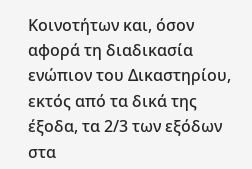Κοινοτήτων και, όσον αφορά τη διαδικασία ενώπιον του Δικαστηρίου, εκτός από τα δικά της έξοδα, τα 2/3 των εξόδων στα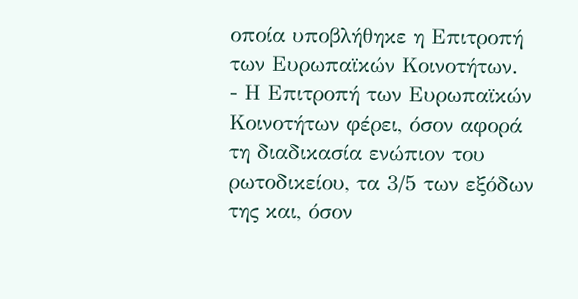οποία υποβλήθηκε η Επιτροπή των Ευρωπαϊκών Κοινοτήτων.
- Η Επιτροπή των Ευρωπαϊκών Κοινοτήτων φέρει, όσον αφορά τη διαδικασία ενώπιον του ρωτοδικείου, τα 3/5 των εξόδων της και, όσον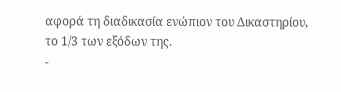αφορά τη διαδικασία ενώπιον του Δικαστηρίου, το 1/3 των εξόδων της.
-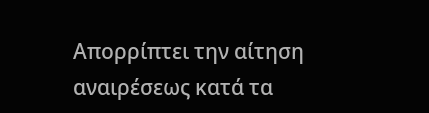Απορρίπτει την αίτηση αναιρέσεως κατά τα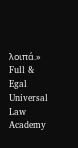λοιπά.»
Full & Egal Universal Law Academy